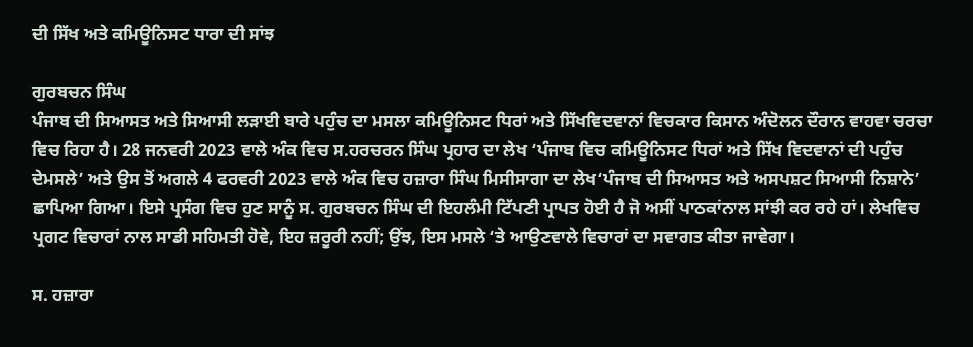ਦੀ ਸਿੱਖ ਅਤੇ ਕਮਿਊਨਿਸਟ ਧਾਰਾ ਦੀ ਸਾਂਝ

ਗੁਰਬਚਨ ਸਿੰਘ
ਪੰਜਾਬ ਦੀ ਸਿਆਸਤ ਅਤੇ ਸਿਆਸੀ ਲੜਾਈ ਬਾਰੇ ਪਹੁੰਚ ਦਾ ਮਸਲਾ ਕਮਿਊਨਿਸਟ ਧਿਰਾਂ ਅਤੇ ਸਿੱਖਵਿਦਵਾਨਾਂ ਵਿਚਕਾਰ ਕਿਸਾਨ ਅੰਦੋਲਨ ਦੌਰਾਨ ਵਾਹਵਾ ਚਰਚਾ ਵਿਚ ਰਿਹਾ ਹੈ। 28 ਜਨਵਰੀ 2023 ਵਾਲੇ ਅੰਕ ਵਿਚ ਸ.ਹਰਚਰਨ ਸਿੰਘ ਪ੍ਰਹਾਰ ਦਾ ਲੇਖ ‘ਪੰਜਾਬ ਵਿਚ ਕਮਿਊਨਿਸਟ ਧਿਰਾਂ ਅਤੇ ਸਿੱਖ ਵਿਦਵਾਨਾਂ ਦੀ ਪਹੁੰਚ ਦੇਮਸਲੇ’ ਅਤੇ ਉਸ ਤੋਂ ਅਗਲੇ 4 ਫਰਵਰੀ 2023 ਵਾਲੇ ਅੰਕ ਵਿਚ ਹਜ਼ਾਰਾ ਸਿੰਘ ਮਿਸੀਸਾਗਾ ਦਾ ਲੇਖ‘ਪੰਜਾਬ ਦੀ ਸਿਆਸਤ ਅਤੇ ਅਸਪਸ਼ਟ ਸਿਆਸੀ ਨਿਸ਼ਾਨੇ’ ਛਾਪਿਆ ਗਿਆ। ਇਸੇ ਪ੍ਰਸੰਗ ਵਿਚ ਹੁਣ ਸਾਨੂੰ ਸ. ਗੁਰਬਚਨ ਸਿੰਘ ਦੀ ਇਹਲੰਮੀ ਟਿੱਪਣੀ ਪ੍ਰਾਪਤ ਹੋਈ ਹੈ ਜੋ ਅਸੀਂ ਪਾਠਕਾਂਨਾਲ ਸਾਂਝੀ ਕਰ ਰਹੇ ਹਾਂ। ਲੇਖਵਿਚ ਪ੍ਰਗਟ ਵਿਚਾਰਾਂ ਨਾਲ ਸਾਡੀ ਸਹਿਮਤੀ ਹੋਵੇ, ਇਹ ਜ਼ਰੂਰੀ ਨਹੀਂ; ਉਂਝ, ਇਸ ਮਸਲੇ ‘ਤੇ ਆਉਣਵਾਲੇ ਵਿਚਾਰਾਂ ਦਾ ਸਵਾਗਤ ਕੀਤਾ ਜਾਵੇਗਾ।

ਸ. ਹਜ਼ਾਰਾ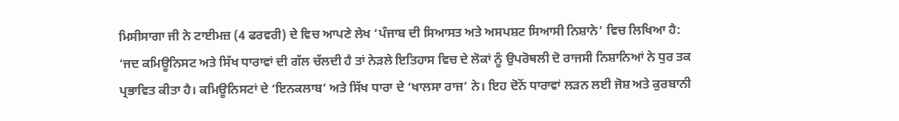ਮਿਸੀਸਾਗਾ ਜੀ ਨੇ ਟਾਈਮਜ਼ (4 ਫਰਵਰੀ) ਦੇ ਵਿਚ ਆਪਣੇ ਲੇਖ ‘ਪੰਜਾਬ ਦੀ ਸਿਆਸਤ ਅਤੇ ਅਸਪਸ਼ਟ ਸਿਆਸੀ ਨਿਸ਼ਾਨੇ’ ਵਿਚ ਲਿਖਿਆ ਹੈ: ‘ਜਦ ਕਮਿਊਨਿਸਟ ਅਤੇ ਸਿੱਖ ਧਾਰਾਵਾਂ ਦੀ ਗੱਲ ਚੱਲਦੀ ਹੈ ਤਾਂ ਨੇੜਲੇ ਇਤਿਹਾਸ ਵਿਚ ਦੇ ਲੋਕਾਂ ਨੂੰ ਉਪਰੋਥਲੀ ਦੋ ਰਾਜਸੀ ਨਿਸ਼ਾਨਿਆਂ ਨੇ ਧੁਰ ਤਕ ਪ੍ਰਭਾਵਿਤ ਕੀਤਾ ਹੈ। ਕਮਿਊਨਿਸਟਾਂ ਦੇ ‘ਇਨਕਲਾਬ’ ਅਤੇ ਸਿੱਖ ਧਾਰਾ ਦੇ ‘ਖਾਲਸਾ ਰਾਜ’ ਨੇ। ਇਹ ਦੋਨੋਂ ਧਾਰਾਵਾਂ ਲੜਨ ਲਈ ਜੋਸ਼ ਅਤੇ ਕੁਰਬਾਨੀ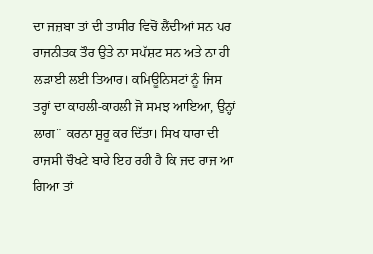ਦਾ ਜਜ਼ਬਾ ਤਾਂ ਦੀ ਤਾਸੀਰ ਵਿਚੋਂ ਲੈਂਦੀਆਂ ਸਨ ਪਰ ਰਾਜਨੀਤਕ ਤੌਰ ਉਤੇ ਨਾ ਸਪੱਸ਼ਟ ਸਨ ਅਤੇ ਨਾ ਹੀ ਲੜਾਈ ਲਈ ਤਿਆਰ। ਕਮਿਊਨਿਸਟਾਂ ਨੂੰ ਜਿਸ ਤਰ੍ਹਾਂ ਦਾ ਕਾਹਲੀ-ਕਾਹਲੀ ਜੋ ਸਮਝ ਆਇਆ, ਉਨ੍ਹਾਂ ਲਾਗ¨ ਕਰਨਾ ਸ਼ੁਰੂ ਕਰ ਦਿੱਤਾ। ਸਿਖ ਧਾਰਾ ਦੀ ਰਾਜਸੀ ਚੌਖਟੇ ਬਾਰੇ ਇਹ ਰਹੀ ਹੈ ਕਿ ਜਦ ਰਾਜ ਆ ਗਿਆ ਤਾਂ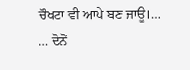ਚੌਖਟਾ ਵੀ ਆਪੇ ਬਣ ਜਾਊ।…
… ਦੋਨੋਂ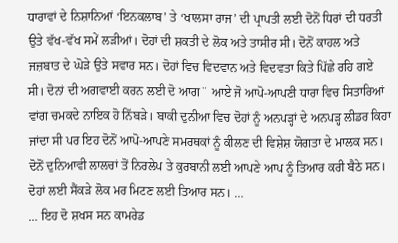ਧਾਰਾਵਾਂ ਦੇ ਨਿਸ਼ਾਨਿਆਂ ‘ਇਨਕਲਾਬ’ ਤੇ ‘ਖਾਲਸਾ ਰਾਜ’ ਦੀ ਪ੍ਰਾਪਤੀ ਲਈ ਦੋਨੋਂ ਧਿਰਾਂ ਦੀ ਧਰਤੀ ਉਤੇ ਵੱਖ-ਵੱਖ ਸਮੇਂ ਲੜੀਆਂ। ਦੋਹਾਂ ਦੀ ਸ਼ਕਤੀ ਦੇ ਲੋਕ ਅਤੇ ਤਾਸੀਰ ਸੀ। ਦੋਨੋਂ ਕਾਹਲ ਅਤੇ ਜਜ਼ਬਾਤ ਦੇ ਘੋੜੇ ਉਤੇ ਸਵਾਰ ਸਨ। ਦੋਹਾਂ ਵਿਚ ਵਿਦਵਾਨ ਅਤੇ ਵਿਦਵਤਾ ਕਿਤੇ ਪਿੱਛੇ ਰਹਿ ਗਏ ਸੀ। ਦੋਨਾਂ ਦੀ ਅਗਵਾਈ ਕਰਨ ਲਈ ਦੋ ਆਗ¨ ਆਏ ਜੋ ਆਪੋ-ਆਪਣੀ ਧਾਰਾ ਵਿਚ ਸਿਤਾਰਿਆਂ ਵਾਂਗ ਚਮਕਦੇ ਨਾਇਕ ਹੋ ਨਿੱਬੜੇ। ਬਾਕੀ ਦੁਨੀਆ ਵਿਚ ਦੋਹਾਂ ਨੂੰ ਅਨਪੜ੍ਹਾਂ ਦੇ ਅਨਪੜ੍ਹ ਲੀਡਰ ਕਿਹਾ ਜਾਂਦਾ ਸੀ ਪਰ ਇਹ ਦੋਨੋਂ ਆਪੋ-ਆਪਣੇ ਸਮਰਥਕਾਂ ਨੂੰ ਕੀਲਣ ਦੀ ਵਿਸ਼ੇਸ਼ ਯੋਗਤਾ ਦੇ ਮਾਲਕ ਸਨ। ਦੋਨੋਂ ਦੁਨਿਆਵੀ ਲਾਲਚਾਂ ਤੋਂ ਨਿਰਲੇਪ ਤੇ ਕੁਰਬਾਨੀ ਲਈ ਆਪਣੇ ਆਪ ਨੂੰ ਤਿਆਰ ਕਰੀ ਬੈਠੇ ਸਨ। ਦੋਹਾਂ ਲਈ ਸੈਂਕੜੇ ਲੋਕ ਮਰ ਮਿਟਣ ਲਈ ਤਿਆਰ ਸਨ। …
… ਇਹ ਦੋ ਸ਼ਖਸ ਸਨ ਕਾਮਰੇਡ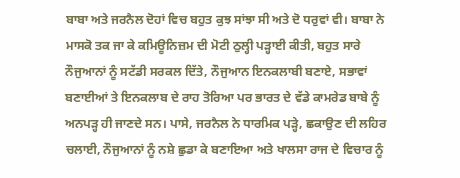ਬਾਬਾ ਅਤੇ ਜਰਨੈਲ ਦੋਹਾਂ ਵਿਚ ਬਹੁਤ ਕੁਝ ਸਾਂਝਾ ਸੀ ਅਤੇ ਦੋ ਧਰੁਵਾਂ ਵੀ। ਬਾਬਾ ਨੇ ਮਾਸਕੋ ਤਕ ਜਾ ਕੇ ਕਮਿਊਨਿਜ਼ਮ ਦੀ ਮੋਟੀ ਠੁਲ੍ਹੀ ਪੜ੍ਹਾਈ ਕੀਤੀ, ਬਹੁਤ ਸਾਰੇ ਨੌਜੁਆਨਾਂ ਨੂੰ ਸਟੱਡੀ ਸਰਕਲ ਦਿੱਤੇ, ਨੌਜੁਆਨ ਇਨਕਲਾਬੀ ਬਣਾਏ, ਸਭਾਵਾਂ ਬਣਾਈਆਂ ਤੇ ਇਨਕਲਾਬ ਦੇ ਰਾਹ ਤੋਰਿਆ ਪਰ ਭਾਰਤ ਦੇ ਵੱਡੇ ਕਾਮਰੇਡ ਬਾਬੇ ਨੂੰ ਅਨਪੜ੍ਹ ਹੀ ਜਾਣਦੇ ਸਨ। ਪਾਸੇ, ਜਰਨੈਲ ਨੇ ਧਾਰਮਿਕ ਪੜ੍ਹੇ, ਛਕਾਉਣ ਦੀ ਲਹਿਰ ਚਲਾਈ, ਨੌਜੁਆਨਾਂ ਨੂੰ ਨਸ਼ੇ ਛੁਡਾ ਕੇ ਬਣਾਇਆ ਅਤੇ ਖਾਲਸਾ ਰਾਜ ਦੇ ਵਿਚਾਰ ਨੂੰ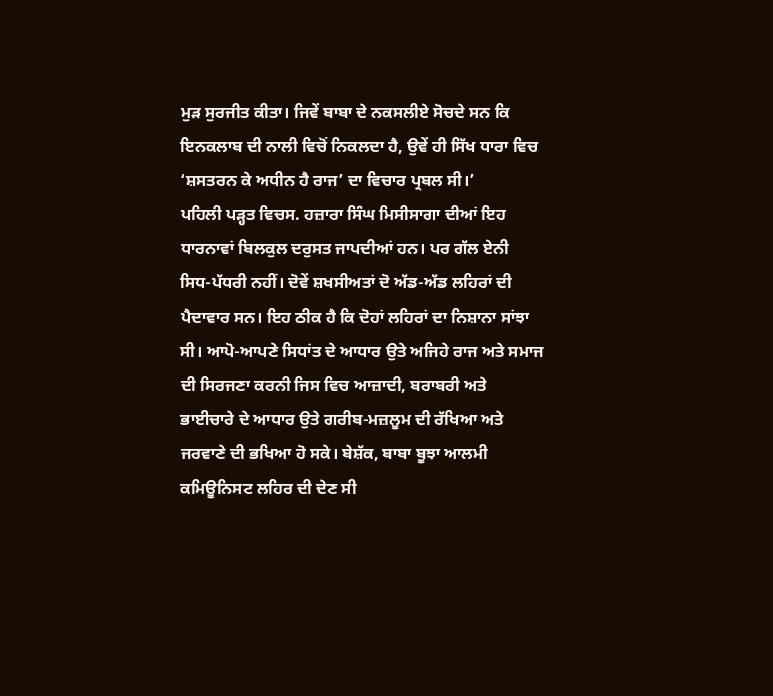ਮੁੜ ਸੁਰਜੀਤ ਕੀਤਾ। ਜਿਵੇਂ ਬਾਬਾ ਦੇ ਨਕਸਲੀਏ ਸੋਚਦੇ ਸਨ ਕਿ ਇਨਕਲਾਬ ਦੀ ਨਾਲੀ ਵਿਚੋਂ ਨਿਕਲਦਾ ਹੈ, ਉਵੇਂ ਹੀ ਸਿੱਖ ਧਾਰਾ ਵਿਚ ‘ਸ਼ਸਤਰਨ ਕੇ ਅਧੀਨ ਹੈ ਰਾਜ’ ਦਾ ਵਿਚਾਰ ਪ੍ਰਬਲ ਸੀ।’
ਪਹਿਲੀ ਪੜ੍ਹਤ ਵਿਚਸ. ਹਜ਼ਾਰਾ ਸਿੰਘ ਮਿਸੀਸਾਗਾ ਦੀਆਂ ਇਹ ਧਾਰਨਾਵਾਂ ਬਿਲਕੁਲ ਦਰੁਸਤ ਜਾਪਦੀਆਂ ਹਨ। ਪਰ ਗੱਲ ਏਨੀ ਸਿਧ-ਪੱਧਰੀ ਨਹੀਂ। ਦੋਵੇਂ ਸ਼ਖਸੀਅਤਾਂ ਦੋ ਅੱਡ-ਅੱਡ ਲਹਿਰਾਂ ਦੀ ਪੈਦਾਵਾਰ ਸਨ। ਇਹ ਠੀਕ ਹੈ ਕਿ ਦੋਹਾਂ ਲਹਿਰਾਂ ਦਾ ਨਿਸ਼ਾਨਾ ਸਾਂਝਾ ਸੀ। ਆਪੋ-ਆਪਣੇ ਸਿਧਾਂਤ ਦੇ ਆਧਾਰ ਉਤੇ ਅਜਿਹੇ ਰਾਜ ਅਤੇ ਸਮਾਜ ਦੀ ਸਿਰਜਣਾ ਕਰਨੀ ਜਿਸ ਵਿਚ ਆਜ਼ਾਦੀ, ਬਰਾਬਰੀ ਅਤੇ ਭਾਈਚਾਰੇ ਦੇ ਆਧਾਰ ਉਤੇ ਗਰੀਬ-ਮਜ਼ਲੂਮ ਦੀ ਰੱਖਿਆ ਅਤੇ ਜਰਵਾਣੇ ਦੀ ਭਖਿਆ ਹੋ ਸਕੇ। ਬੇਸ਼ੱਕ, ਬਾਬਾ ਬੂਝਾ ਆਲਮੀ ਕਮਿਊਨਿਸਟ ਲਹਿਰ ਦੀ ਦੇਣ ਸੀ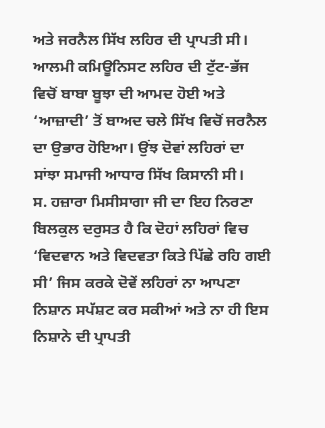ਅਤੇ ਜਰਨੈਲ ਸਿੱਖ ਲਹਿਰ ਦੀ ਪ੍ਰਾਪਤੀ ਸੀ। ਆਲਮੀ ਕਮਿਊਨਿਸਟ ਲਹਿਰ ਦੀ ਟੁੱਟ-ਭੱਜ ਵਿਚੋਂ ਬਾਬਾ ਬੂਝਾ ਦੀ ਆਮਦ ਹੋਈ ਅਤੇ ‘ਆਜ਼ਾਦੀ’ ਤੋਂ ਬਾਅਦ ਚਲੇ ਸਿੱਖ ਵਿਚੋਂ ਜਰਨੈਲ ਦਾ ਉਭਾਰ ਹੋਇਆ। ਉਂਝ ਦੋਵਾਂ ਲਹਿਰਾਂ ਦਾ ਸਾਂਝਾ ਸਮਾਜੀ ਆਧਾਰ ਸਿੱਖ ਕਿਸਾਨੀ ਸੀ।
ਸ. ਹਜ਼ਾਰਾ ਮਿਸੀਸਾਗਾ ਜੀ ਦਾ ਇਹ ਨਿਰਣਾ ਬਿਲਕੁਲ ਦਰੁਸਤ ਹੈ ਕਿ ਦੋਹਾਂ ਲਹਿਰਾਂ ਵਿਚ ‘ਵਿਦਵਾਨ ਅਤੇ ਵਿਦਵਤਾ ਕਿਤੇ ਪਿੱਛੇ ਰਹਿ ਗਈ ਸੀ’ ਜਿਸ ਕਰਕੇ ਦੋਵੇਂ ਲਹਿਰਾਂ ਨਾ ਆਪਣਾ ਨਿਸ਼ਾਨ ਸਪੱਸ਼ਟ ਕਰ ਸਕੀਆਂ ਅਤੇ ਨਾ ਹੀ ਇਸ ਨਿਸ਼ਾਨੇ ਦੀ ਪ੍ਰਾਪਤੀ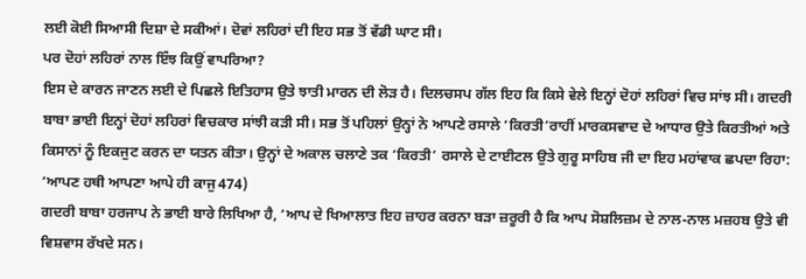ਲਈ ਕੋਈ ਸਿਆਸੀ ਦਿਸ਼ਾ ਦੇ ਸਕੀਆਂ। ਦੋਵਾਂ ਲਹਿਰਾਂ ਦੀ ਇਹ ਸਭ ਤੋਂ ਵੱਡੀ ਘਾਟ ਸੀ।
ਪਰ ਦੋਹਾਂ ਲਹਿਰਾਂ ਨਾਲ ਇੰਝ ਕਿਉਂ ਵਾਪਰਿਆ?
ਇਸ ਦੇ ਕਾਰਨ ਜਾਣਨ ਲਈ ਦੇ ਪਿਛਲੇ ਇਤਿਹਾਸ ਉਤੇ ਝਾਤੀ ਮਾਰਨ ਦੀ ਲੋੜ ਹੈ। ਦਿਲਚਸਪ ਗੱਲ ਇਹ ਕਿ ਕਿਸੇ ਵੇਲੇ ਇਨ੍ਹਾਂ ਦੋਹਾਂ ਲਹਿਰਾਂ ਵਿਚ ਸਾਂਝ ਸੀ। ਗਦਰੀ ਬਾਬਾ ਭਾਈ ਇਨ੍ਹਾਂ ਦੋਹਾਂ ਲਹਿਰਾਂ ਵਿਚਕਾਰ ਸਾਂਝੀ ਕੜੀ ਸੀ। ਸਭ ਤੋਂ ਪਹਿਲਾਂ ਉਨ੍ਹਾਂ ਨੇ ਆਪਣੇ ਰਸਾਲੇ ‘ਕਿਰਤੀ’ਰਾਹੀਂ ਮਾਰਕਸਵਾਦ ਦੇ ਆਧਾਰ ਉਤੇ ਕਿਰਤੀਆਂ ਅਤੇ ਕਿਸਾਨਾਂ ਨੂੰ ਇਕਜੁਟ ਕਰਨ ਦਾ ਯਤਨ ਕੀਤਾ। ਉਨ੍ਹਾਂ ਦੇ ਅਕਾਲ ਚਲਾਣੇ ਤਕ ‘ਕਿਰਤੀ’ ਰਸਾਲੇ ਦੇ ਟਾਈਟਲ ਉਤੇ ਗੁਰੂ ਸਾਹਿਬ ਜੀ ਦਾ ਇਹ ਮਹਾਂਵਾਕ ਛਪਦਾ ਰਿਹਾ: ‘ਆਪਣ ਹਥੀ ਆਪਣਾ ਆਪੇ ਹੀ ਕਾਜੁ 474)
ਗਦਰੀ ਬਾਬਾ ਹਰਜਾਪ ਨੇ ਭਾਈ ਬਾਰੇ ਲਿਖਿਆ ਹੈ, ‘ਆਪ ਦੇ ਖਿਆਲਾਤ ਇਹ ਜ਼ਾਹਰ ਕਰਨਾ ਬੜਾ ਜ਼ਰੂਰੀ ਹੈ ਕਿ ਆਪ ਸੋਸ਼ਲਿਜ਼ਮ ਦੇ ਨਾਲ-ਨਾਲ ਮਜ਼ਹਬ ਉਤੇ ਵੀ ਵਿਸ਼ਵਾਸ ਰੱਖਦੇ ਸਨ।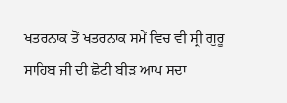ਖਤਰਨਾਕ ਤੋਂ ਖਤਰਨਾਕ ਸਮੇਂ ਵਿਚ ਵੀ ਸ੍ਰੀ ਗੁਰੂ ਸਾਹਿਬ ਜੀ ਦੀ ਛੋਟੀ ਬੀੜ ਆਪ ਸਦਾ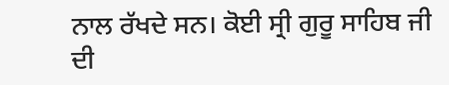ਨਾਲ ਰੱਖਦੇ ਸਨ। ਕੋਈ ਸ੍ਰੀ ਗੁਰੂ ਸਾਹਿਬ ਜੀ ਦੀ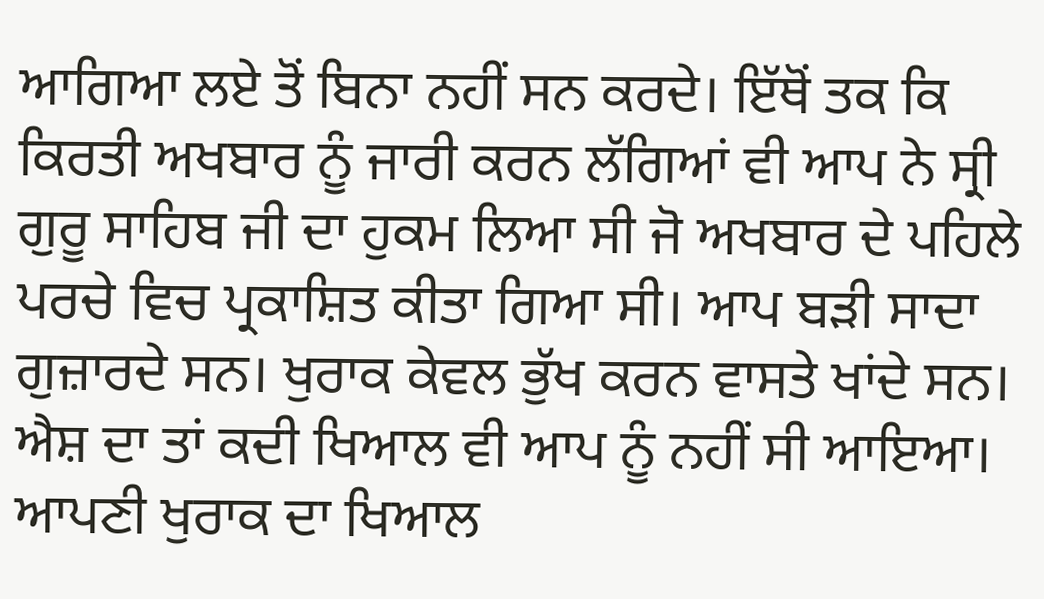ਆਗਿਆ ਲਏ ਤੋਂ ਬਿਨਾ ਨਹੀਂ ਸਨ ਕਰਦੇ। ਇੱਥੋਂ ਤਕ ਕਿ ਕਿਰਤੀ ਅਖਬਾਰ ਨੂੰ ਜਾਰੀ ਕਰਨ ਲੱਗਿਆਂ ਵੀ ਆਪ ਨੇ ਸ੍ਰੀ ਗੁਰੂ ਸਾਹਿਬ ਜੀ ਦਾ ਹੁਕਮ ਲਿਆ ਸੀ ਜੋ ਅਖਬਾਰ ਦੇ ਪਹਿਲੇ ਪਰਚੇ ਵਿਚ ਪ੍ਰਕਾਸ਼ਿਤ ਕੀਤਾ ਗਿਆ ਸੀ। ਆਪ ਬੜੀ ਸਾਦਾ ਗੁਜ਼ਾਰਦੇ ਸਨ। ਖੁਰਾਕ ਕੇਵਲ ਭੁੱਖ ਕਰਨ ਵਾਸਤੇ ਖਾਂਦੇ ਸਨ। ਐਸ਼ ਦਾ ਤਾਂ ਕਦੀ ਖਿਆਲ ਵੀ ਆਪ ਨੂੰ ਨਹੀਂ ਸੀ ਆਇਆ। ਆਪਣੀ ਖੁਰਾਕ ਦਾ ਖਿਆਲ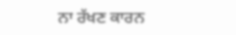ਨਾ ਰੱਖਣ ਕਾਰਨ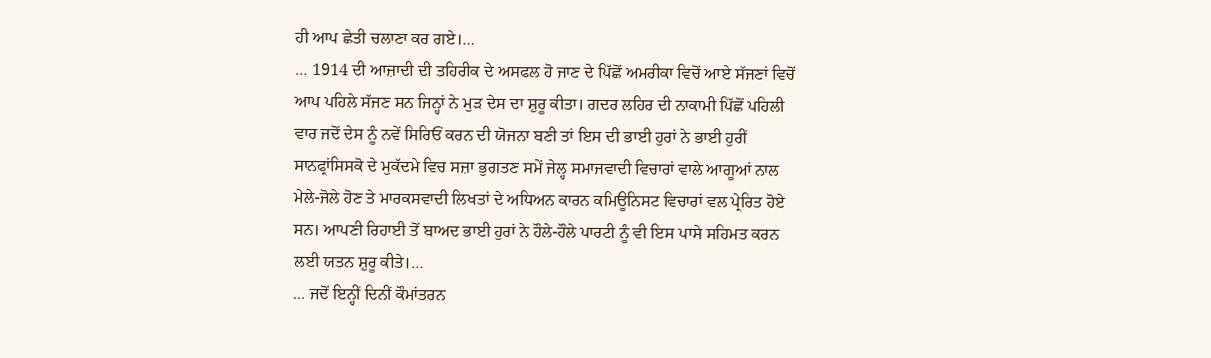ਹੀ ਆਪ ਛੇਤੀ ਚਲਾਣਾ ਕਰ ਗਏ।…
… 1914 ਦੀ ਆਜ਼ਾਦੀ ਦੀ ਤਹਿਰੀਕ ਦੇ ਅਸਫਲ ਹੋ ਜਾਣ ਦੇ ਪਿੱਛੋਂ ਅਮਰੀਕਾ ਵਿਚੋਂ ਆਏ ਸੱਜਣਾਂ ਵਿਚੋਂ ਆਪ ਪਹਿਲੇ ਸੱਜਣ ਸਨ ਜਿਨ੍ਹਾਂ ਨੇ ਮੁੜ ਦੇਸ ਦਾ ਸ਼ੁਰੂ ਕੀਤਾ। ਗਦਰ ਲਹਿਰ ਦੀ ਨਾਕਾਮੀ ਪਿੱਛੋਂ ਪਹਿਲੀ ਵਾਰ ਜਦੋਂ ਦੇਸ ਨੂੰ ਨਵੇਂ ਸਿਰਿਓਂ ਕਰਨ ਦੀ ਯੋਜਨਾ ਬਣੀ ਤਾਂ ਇਸ ਦੀ ਭਾਈ ਹੁਰਾਂ ਨੇ ਭਾਈ ਹੁਰੀਂ ਸਾਨਫ੍ਰਾਂਸਿਸਕੋ ਦੇ ਮੁਕੱਦਮੇ ਵਿਚ ਸਜ਼ਾ ਭੁਗਤਣ ਸਮੇਂ ਜੇਲ੍ਹ ਸਮਾਜਵਾਦੀ ਵਿਚਾਰਾਂ ਵਾਲੇ ਆਗੂਆਂ ਨਾਲ ਮੇਲੇ-ਜੋਲੇ ਹੋਣ ਤੇ ਮਾਰਕਸਵਾਦੀ ਲਿਖਤਾਂ ਦੇ ਅਧਿਅਨ ਕਾਰਨ ਕਮਿਊਨਿਸਟ ਵਿਚਾਰਾਂ ਵਲ ਪ੍ਰੇਰਿਤ ਹੋਏ ਸਨ। ਆਪਣੀ ਰਿਹਾਈ ਤੋਂ ਬਾਅਦ ਭਾਈ ਹੁਰਾਂ ਨੇ ਹੌਲੇ-ਹੌਲੇ ਪਾਰਟੀ ਨੂੰ ਵੀ ਇਸ ਪਾਸੇ ਸਹਿਮਤ ਕਰਨ ਲਈ ਯਤਨ ਸ਼ੁਰੂ ਕੀਤੇ।…
… ਜਦੋਂ ਇਨ੍ਹੀਂ ਦਿਨੀਂ ਕੌਮਾਂਤਰਨ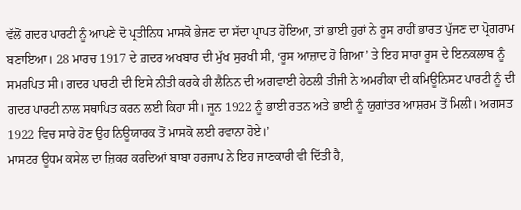ਵੱਲੋਂ ਗਦਰ ਪਾਰਟੀ ਨੂੰ ਆਪਣੇ ਦੋ ਪ੍ਰਤੀਨਿਧ ਮਾਸਕੋ ਭੇਜਣ ਦਾ ਸੱਦਾ ਪ੍ਰਾਪਤ ਹੋਇਆ, ਤਾਂ ਭਾਈ ਹੁਰਾਂ ਨੇ ਰੂਸ ਰਾਹੀਂ ਭਾਰਤ ਪੁੱਜਣ ਦਾ ਪ੍ਰੋਗਰਾਮ ਬਣਾਇਆ। 28 ਮਾਰਚ 1917 ਦੇ ਗ਼ਦਰ ਅਖਬਾਰ ਦੀ ਮੁੱਖ ਸੁਰਖੀ ਸੀ, ‘ਰੂਸ ਆਜ਼ਾਦ ਹੋ ਗਿਆ’ ਤੇ ਇਹ ਸਾਰਾ ਰੂਸ ਦੇ ਇਨਕਲਾਬ ਨੂੰ ਸਮਰਪਿਤ ਸੀ। ਗਦਰ ਪਾਰਟੀ ਦੀ ਇਸੇ ਨੀਤੀ ਕਰਕੇ ਹੀ ਲੈਨਿਨ ਦੀ ਅਗਵਾਈ ਹੇਠਲੀ ਤੀਜੀ ਨੇ ਅਮਰੀਕਾ ਦੀ ਕਮਿਊਨਿਸਟ ਪਾਰਟੀ ਨੂੰ ਦੀ ਗਦਰ ਪਾਰਟੀ ਨਾਲ ਸਥਾਪਿਤ ਕਰਨ ਲਈ ਕਿਹਾ ਸੀ। ਜੂਨ 1922 ਨੂੰ ਭਾਈ ਰਤਨ ਅਤੇ ਭਾਈ ਨੂੰ ਯੁਗਾਂਤਰ ਆਸ਼ਰਮ ਤੋਂ ਮਿਲੀ। ਅਗਸਤ 1922 ਵਿਚ ਸਾਰੇ ਹੋਣ ਉਹ ਨਿਊਯਾਰਕ ਤੋਂ ਮਾਸਕੋ ਲਈ ਰਵਾਨਾ ਹੋਏ।’
ਮਾਸਟਰ ਊਧਮ ਕਸੇਲ ਦਾ ਜ਼ਿਕਰ ਕਰਦਿਆਂ ਬਾਬਾ ਹਰਜਾਪ ਨੇ ਇਹ ਜਾਣਕਾਰੀ ਵੀ ਦਿੱਤੀ ਹੈ,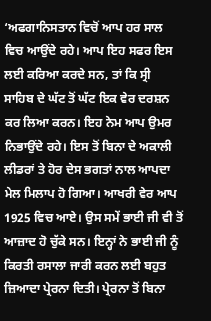‘ਅਫਗਾਨਿਸਤਾਨ ਵਿਚੋਂ ਆਪ ਹਰ ਸਾਲ ਵਿਚ ਆਉਂਦੇ ਰਹੇ। ਆਪ ਇਹ ਸਫਰ ਇਸ ਲਈ ਕਰਿਆ ਕਰਦੇ ਸਨ, ਤਾਂ ਕਿ ਸ੍ਰੀ ਸਾਹਿਬ ਦੇ ਘੱਟ ਤੋਂ ਘੱਟ ਇਕ ਵੇਰ ਦਰਸ਼ਨ ਕਰ ਲਿਆ ਕਰਨ। ਇਹ ਨੇਮ ਆਪ ਉਮਰ ਨਿਭਾਉਂਦੇ ਰਹੇ। ਇਸ ਤੋਂ ਬਿਨਾ ਦੇ ਅਕਾਲੀ ਲੀਡਰਾਂ ਤੇ ਹੋਰ ਦੇਸ ਭਗਤਾਂ ਨਾਲ ਆਪਦਾ ਮੇਲ ਮਿਲਾਪ ਹੋ ਗਿਆ। ਆਖਰੀ ਵੇਰ ਆਪ 1925 ਵਿਚ ਆਏ। ਉਸ ਸਮੇਂ ਭਾਈ ਜੀ ਵੀ ਤੋਂ ਆਜ਼ਾਦ ਹੋ ਚੁੱਕੇ ਸਨ। ਇਨ੍ਹਾਂ ਨੇ ਭਾਈ ਜੀ ਨੂੰ ਕਿਰਤੀ ਰਸਾਲਾ ਜਾਰੀ ਕਰਨ ਲਈ ਬਹੁਤ ਜ਼ਿਆਦਾ ਪ੍ਰੇਰਨਾ ਦਿਤੀ। ਪ੍ਰੇਰਨਾ ਤੋਂ ਬਿਨਾ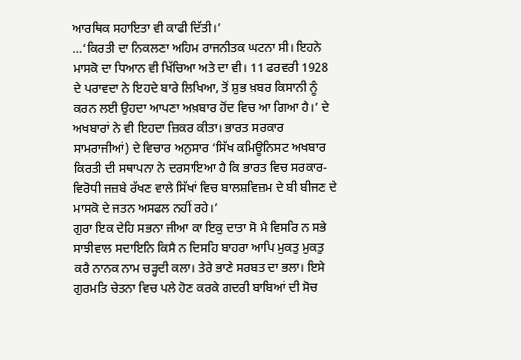ਆਰਥਿਕ ਸਹਾਇਤਾ ਵੀ ਕਾਫੀ ਦਿੱਤੀ।’
…‘ਕਿਰਤੀ ਦਾ ਨਿਕਲਣਾ ਅਹਿਮ ਰਾਜਨੀਤਕ ਘਟਨਾ ਸੀ। ਇਹਨੇ ਮਾਸਕੋ ਦਾ ਧਿਆਨ ਵੀ ਖਿੱਚਿਆ ਅਤੇ ਦਾ ਵੀ। 11 ਫਰਵਰੀ 1928 ਦੇ ਪਰਾਵਦਾ ਨੇ ਇਹਦੇ ਬਾਰੇ ਲਿਖਿਆ, ਤੋਂ ਸ਼ੁਭ ਖ਼ਬਰ ਕਿਸਾਨੀ ਨੂੰ ਕਰਨ ਲਈ ਉਹਦਾ ਆਪਣਾ ਅਖ਼ਬਾਰ ਹੋਂਦ ਵਿਚ ਆ ਗਿਆ ਹੈ।’ ਦੇ ਅਖਬਾਰਾਂ ਨੇ ਵੀ ਇਹਦਾ ਜ਼ਿਕਰ ਕੀਤਾ। ਭਾਰਤ ਸਰਕਾਰ ਸਾਮਰਾਜੀਆਂ) ਦੇ ਵਿਚਾਰ ਅਨੁਸਾਰ ‘ਸਿੱਖ ਕਮਿਊਨਿਸਟ ਅਖਬਾਰ ਕਿਰਤੀ ਦੀ ਸਥਾਪਨਾ ਨੇ ਦਰਸਾਇਆ ਹੈ ਕਿ ਭਾਰਤ ਵਿਚ ਸਰਕਾਰ-ਵਿਰੋਧੀ ਜਜ਼ਬੇ ਰੱਖਣ ਵਾਲੇ ਸਿੱਖਾਂ ਵਿਚ ਬਾਲਸ਼ਵਿਜ਼ਮ ਦੇ ਬੀ ਬੀਜਣ ਦੇ ਮਾਸਕੋ ਦੇ ਜਤਨ ਅਸਫਲ ਨਹੀਂ ਰਹੇ।’
ਗੁਰਾ ਇਕ ਦੇਹਿ ਸਭਨਾ ਜੀਆ ਕਾ ਇਕੁ ਦਾਤਾ ਸੋ ਮੈ ਵਿਸਰਿ ਨ ਸਭੇ ਸਾਝੀਵਾਲ ਸਦਾਇਨਿ ਕਿਸੈ ਨ ਦਿਸਹਿ ਬਾਹਰਾ ਆਪਿ ਮੁਕਤੁ ਮੁਕਤੁ ਕਰੈ ਨਾਨਕ ਨਾਮ ਚੜ੍ਹਦੀ ਕਲਾ। ਤੇਰੇ ਭਾਣੇ ਸਰਬਤ ਦਾ ਭਲਾ। ਇਸੇ ਗੁਰਮਤਿ ਚੇਤਨਾ ਵਿਚ ਪਲੇ ਹੋਣ ਕਰਕੇ ਗਦਰੀ ਬਾਬਿਆਂ ਦੀ ਸੋਚ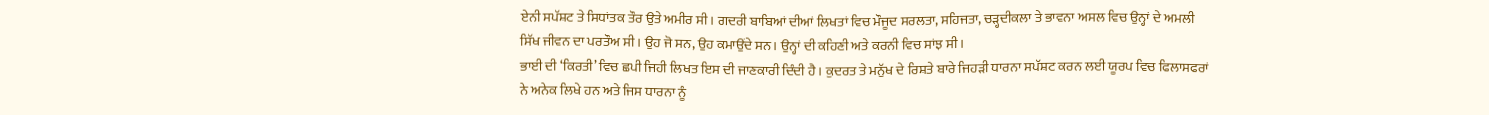ਏਨੀ ਸਪੱਸ਼ਟ ਤੇ ਸਿਧਾਂਤਕ ਤੌਰ ਉਤੇ ਅਮੀਰ ਸੀ। ਗਦਰੀ ਬਾਬਿਆਂ ਦੀਆਂ ਲਿਖਤਾਂ ਵਿਚ ਮੌਜੂਦ ਸਰਲਤਾ, ਸਹਿਜਤਾ, ਚੜ੍ਹਦੀਕਲਾ ਤੇ ਭਾਵਨਾ ਅਸਲ ਵਿਚ ਉਨ੍ਹਾਂ ਦੇ ਅਮਲੀ ਸਿੱਖ ਜੀਵਨ ਦਾ ਪਰਤੌਅ ਸੀ। ਉਹ ਜੋ ਸਨ, ਉਹ ਕਮਾਉਂਦੇ ਸਨ। ਉਨ੍ਹਾਂ ਦੀ ਕਹਿਣੀ ਅਤੇ ਕਰਨੀ ਵਿਚ ਸਾਂਝ ਸੀ।
ਭਾਈ ਦੀ ‘ਕਿਰਤੀ’ ਵਿਚ ਛਪੀ ਜਿਹੀ ਲਿਖਤ ਇਸ ਦੀ ਜਾਣਕਾਰੀ ਦਿੰਦੀ ਹੈ। ਕੁਦਰਤ ਤੇ ਮਨੁੱਖ ਦੇ ਰਿਸ਼ਤੇ ਬਾਰੇ ਜਿਹੜੀ ਧਾਰਨਾ ਸਪੱਸ਼ਟ ਕਰਨ ਲਈ ਯੂਰਪ ਵਿਚ ਫਿਲਾਸਫਰਾਂ ਨੇ ਅਨੇਕ ਲਿਖੇ ਹਨ ਅਤੇ ਜਿਸ ਧਾਰਨਾ ਨੂੰ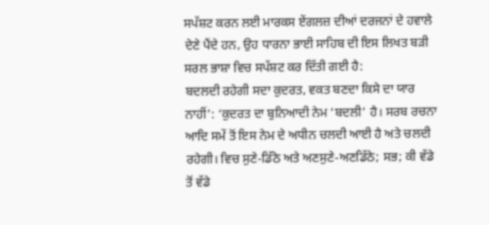ਸਪੱਸ਼ਟ ਕਰਨ ਲਈ ਮਾਰਕਸ ਏਂਗਲਜ਼ ਦੀਆਂ ਦਰਜਨਾਂ ਦੇ ਹਵਾਲੇ ਦੇਣੇ ਪੈਂਦੇ ਹਨ, ਉਹ ਧਾਰਨਾ ਭਾਈ ਸਾਹਿਬ ਦੀ ਇਸ ਲਿਖਤ ਬੜੀ ਸਰਲ ਭਾਸ਼ਾ ਵਿਚ ਸਪੱਸ਼ਟ ਕਰ ਦਿੱਤੀ ਗਈ ਹੈ:
ਬਦਲਦੀ ਰਹੇਗੀ ਸਦਾ ਕੁਦਰਤ, ਵਕਤ ਬਣਦਾ ਕਿਸੇ ਦਾ ਯਾਰ ਨਾਹੀਂ’: ‘ਕੁਦਰਤ ਦਾ ਬੁਨਿਆਦੀ ਨੇਮ ‘ਬਦਲੀ’ ਹੈ। ਸਰਬ ਰਚਨਾ ਆਦਿ ਸਮੇਂ ਤੋਂ ਇਸ ਨੇਮ ਦੇ ਅਧੀਨ ਚਲਦੀ ਆਈ ਹੈ ਅਤੇ ਚਲਦੀ ਰਹੇਗੀ। ਵਿਚ ਸੁਣੇ-ਡਿੱਠੇ ਅਤੇ ਅਣਸੁਣੇ-ਅਣਡਿੱਠੇ; ਸਭ; ਕੀ ਵੱਡੇ ਤੋਂ ਵੱਡੇ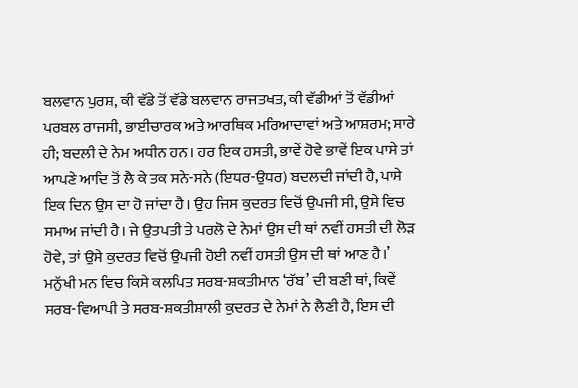ਬਲਵਾਨ ਪੁਰਸ਼, ਕੀ ਵੱਡੇ ਤੋਂ ਵੱਡੇ ਬਲਵਾਨ ਰਾਜਤਖਤ, ਕੀ ਵੱਡੀਆਂ ਤੋਂ ਵੱਡੀਆਂ ਪਰਬਲ ਰਾਜਸੀ, ਭਾਈਚਾਰਕ ਅਤੇ ਆਰਥਿਕ ਮਰਿਆਦਾਵਾਂ ਅਤੇ ਆਸ਼ਰਮ; ਸਾਰੇ ਹੀ; ਬਦਲੀ ਦੇ ਨੇਮ ਅਧੀਨ ਹਨ। ਹਰ ਇਕ ਹਸਤੀ, ਭਾਵੇਂ ਹੋਵੇ ਭਾਵੇਂ ਇਕ ਪਾਸੇ ਤਾਂ ਆਪਣੇ ਆਦਿ ਤੋਂ ਲੈ ਕੇ ਤਕ ਸਨੇ-ਸਨੇ (ਇਧਰ-ਉਧਰ) ਬਦਲਦੀ ਜਾਂਦੀ ਹੈ, ਪਾਸੇ ਇਕ ਦਿਨ ਉਸ ਦਾ ਹੋ ਜਾਂਦਾ ਹੈ। ਉਹ ਜਿਸ ਕੁਦਰਤ ਵਿਚੋਂ ਉਪਜੀ ਸੀ, ਉਸੇ ਵਿਚ ਸਮਾਅ ਜਾਂਦੀ ਹੈ। ਜੇ ਉਤਪਤੀ ਤੇ ਪਰਲੋ ਦੇ ਨੇਮਾਂ ਉਸ ਦੀ ਥਾਂ ਨਵੀਂ ਹਸਤੀ ਦੀ ਲੋੜ ਹੋਵੇ, ਤਾਂ ਉਸੇ ਕੁਦਰਤ ਵਿਚੋਂ ਉਪਜੀ ਹੋਈ ਨਵੀਂ ਹਸਤੀ ਉਸ ਦੀ ਥਾਂ ਆਣ ਹੈ।’
ਮਨੁੱਖੀ ਮਨ ਵਿਚ ਕਿਸੇ ਕਲਪਿਤ ਸਰਬ-ਸ਼ਕਤੀਮਾਨ ‘ਰੱਬ’ ਦੀ ਬਣੀ ਥਾਂ, ਕਿਵੇਂ ਸਰਬ-ਵਿਆਪੀ ਤੇ ਸਰਬ-ਸ਼ਕਤੀਸ਼ਾਲੀ ਕੁਦਰਤ ਦੇ ਨੇਮਾਂ ਨੇ ਲੈਣੀ ਹੈ, ਇਸ ਦੀ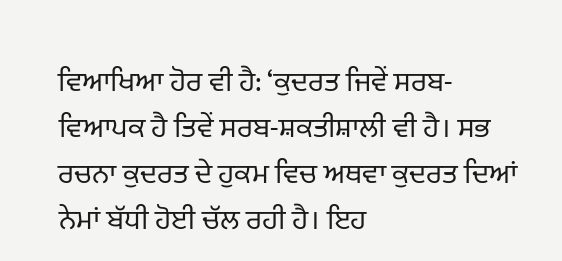ਵਿਆਖਿਆ ਹੋਰ ਵੀ ਹੈ: ‘ਕੁਦਰਤ ਜਿਵੇਂ ਸਰਬ-ਵਿਆਪਕ ਹੈ ਤਿਵੇਂ ਸਰਬ-ਸ਼ਕਤੀਸ਼ਾਲੀ ਵੀ ਹੈ। ਸਭ ਰਚਨਾ ਕੁਦਰਤ ਦੇ ਹੁਕਮ ਵਿਚ ਅਥਵਾ ਕੁਦਰਤ ਦਿਆਂ ਨੇਮਾਂ ਬੱਧੀ ਹੋਈ ਚੱਲ ਰਹੀ ਹੈ। ਇਹ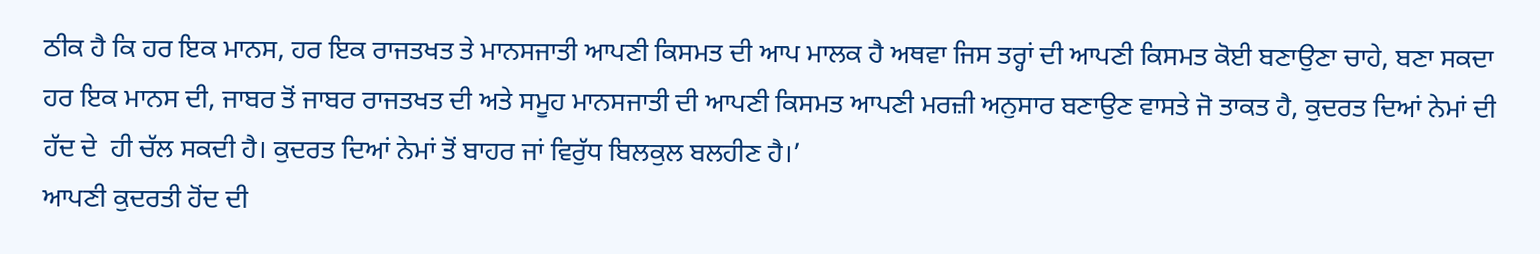ਠੀਕ ਹੈ ਕਿ ਹਰ ਇਕ ਮਾਨਸ, ਹਰ ਇਕ ਰਾਜਤਖਤ ਤੇ ਮਾਨਸਜਾਤੀ ਆਪਣੀ ਕਿਸਮਤ ਦੀ ਆਪ ਮਾਲਕ ਹੈ ਅਥਵਾ ਜਿਸ ਤਰ੍ਹਾਂ ਦੀ ਆਪਣੀ ਕਿਸਮਤ ਕੋਈ ਬਣਾਉਣਾ ਚਾਹੇ, ਬਣਾ ਸਕਦਾ ਹਰ ਇਕ ਮਾਨਸ ਦੀ, ਜਾਬਰ ਤੋਂ ਜਾਬਰ ਰਾਜਤਖਤ ਦੀ ਅਤੇ ਸਮੂਹ ਮਾਨਸਜਾਤੀ ਦੀ ਆਪਣੀ ਕਿਸਮਤ ਆਪਣੀ ਮਰਜ਼ੀ ਅਨੁਸਾਰ ਬਣਾਉਣ ਵਾਸਤੇ ਜੋ ਤਾਕਤ ਹੈ, ਕੁਦਰਤ ਦਿਆਂ ਨੇਮਾਂ ਦੀ ਹੱਦ ਦੇ  ਹੀ ਚੱਲ ਸਕਦੀ ਹੈ। ਕੁਦਰਤ ਦਿਆਂ ਨੇਮਾਂ ਤੋਂ ਬਾਹਰ ਜਾਂ ਵਿਰੁੱਧ ਬਿਲਕੁਲ ਬਲਹੀਣ ਹੈ।’
ਆਪਣੀ ਕੁਦਰਤੀ ਹੋਂਦ ਦੀ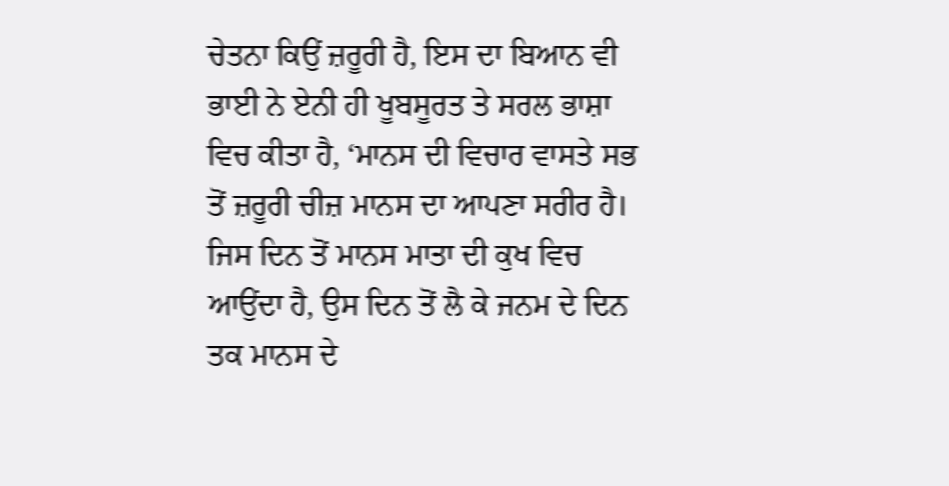ਚੇਤਨਾ ਕਿਉਂ ਜ਼ਰੂਰੀ ਹੈ, ਇਸ ਦਾ ਬਿਆਨ ਵੀ ਭਾਈ ਨੇ ਏਨੀ ਹੀ ਖੂਬਸੂਰਤ ਤੇ ਸਰਲ ਭਾਸ਼ਾ ਵਿਚ ਕੀਤਾ ਹੈ, ‘ਮਾਨਸ ਦੀ ਵਿਚਾਰ ਵਾਸਤੇ ਸਭ ਤੋਂ ਜ਼ਰੂਰੀ ਚੀਜ਼ ਮਾਨਸ ਦਾ ਆਪਣਾ ਸਰੀਰ ਹੈ। ਜਿਸ ਦਿਨ ਤੋਂ ਮਾਨਸ ਮਾਤਾ ਦੀ ਕੁਖ ਵਿਚ ਆਉਂਦਾ ਹੈ, ਉਸ ਦਿਨ ਤੋਂ ਲੈ ਕੇ ਜਨਮ ਦੇ ਦਿਨ ਤਕ ਮਾਨਸ ਦੇ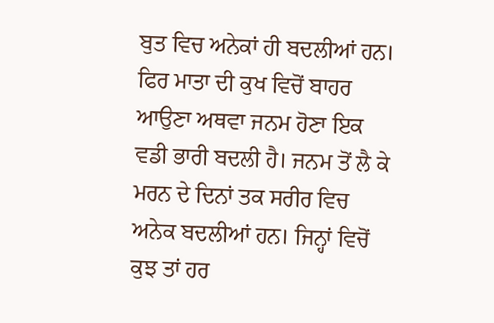ਬੁਤ ਵਿਚ ਅਨੇਕਾਂ ਹੀ ਬਦਲੀਆਂ ਹਨ। ਫਿਰ ਮਾਤਾ ਦੀ ਕੁਖ ਵਿਚੋਂ ਬਾਹਰ ਆਉਣਾ ਅਥਵਾ ਜਨਮ ਹੋਣਾ ਇਕ ਵਡੀ ਭਾਰੀ ਬਦਲੀ ਹੈ। ਜਨਮ ਤੋਂ ਲੈ ਕੇ ਮਰਨ ਦੇ ਦਿਨਾਂ ਤਕ ਸਰੀਰ ਵਿਚ ਅਨੇਕ ਬਦਲੀਆਂ ਹਨ। ਜਿਨ੍ਹਾਂ ਵਿਚੋਂ ਕੁਝ ਤਾਂ ਹਰ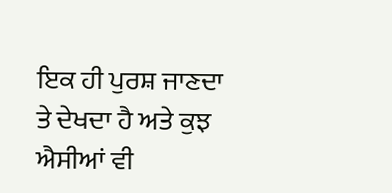ਇਕ ਹੀ ਪੁਰਸ਼ ਜਾਣਦਾ ਤੇ ਦੇਖਦਾ ਹੈ ਅਤੇ ਕੁਝ ਐਸੀਆਂ ਵੀ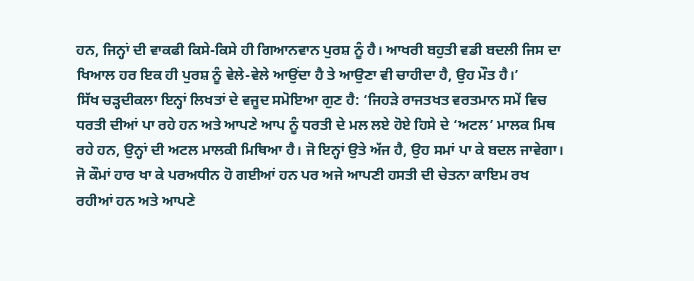ਹਨ, ਜਿਨ੍ਹਾਂ ਦੀ ਵਾਕਫੀ ਕਿਸੇ-ਕਿਸੇ ਹੀ ਗਿਆਨਵਾਨ ਪੁਰਸ਼ ਨੂੰ ਹੈ। ਆਖਰੀ ਬਹੁਤੀ ਵਡੀ ਬਦਲੀ ਜਿਸ ਦਾ ਖਿਆਲ ਹਰ ਇਕ ਹੀ ਪੁਰਸ਼ ਨੂੰ ਵੇਲੇ-ਵੇਲੇ ਆਉਂਦਾ ਹੈ ਤੇ ਆਉਣਾ ਵੀ ਚਾਹੀਦਾ ਹੈ, ਉਹ ਮੌਤ ਹੈ।’
ਸਿੱਖ ਚੜ੍ਹਦੀਕਲਾ ਇਨ੍ਹਾਂ ਲਿਖਤਾਂ ਦੇ ਵਜੂਦ ਸਮੋਇਆ ਗੁਣ ਹੈ: ‘ਜਿਹੜੇ ਰਾਜਤਖਤ ਵਰਤਮਾਨ ਸਮੇਂ ਵਿਚ ਧਰਤੀ ਦੀਆਂ ਪਾ ਰਹੇ ਹਨ ਅਤੇ ਆਪਣੇ ਆਪ ਨੂੰ ਧਰਤੀ ਦੇ ਮਲ ਲਏ ਹੋਏ ਹਿਸੇ ਦੇ ‘ਅਟਲ’ ਮਾਲਕ ਮਿਥ ਰਹੇ ਹਨ, ਉਨ੍ਹਾਂ ਦੀ ਅਟਲ ਮਾਲਕੀ ਮਿਥਿਆ ਹੈ। ਜੋ ਇਨ੍ਹਾਂ ਉਤੇ ਅੱਜ ਹੈ, ਉਹ ਸਮਾਂ ਪਾ ਕੇ ਬਦਲ ਜਾਵੇਗਾ। ਜੋ ਕੌਮਾਂ ਹਾਰ ਖਾ ਕੇ ਪਰਅਧੀਨ ਹੋ ਗਈਆਂ ਹਨ ਪਰ ਅਜੇ ਆਪਣੀ ਹਸਤੀ ਦੀ ਚੇਤਨਾ ਕਾਇਮ ਰਖ ਰਹੀਆਂ ਹਨ ਅਤੇ ਆਪਣੇ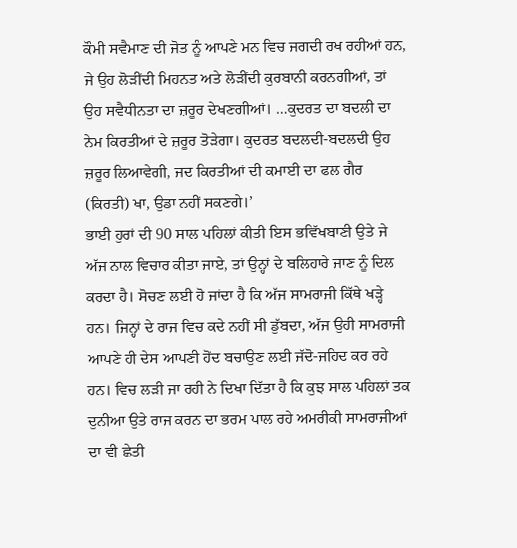ਕੌਮੀ ਸਵੈਮਾਣ ਦੀ ਜੋਤ ਨੂੰ ਆਪਣੇ ਮਨ ਵਿਚ ਜਗਦੀ ਰਖ ਰਹੀਆਂ ਹਨ, ਜੇ ਉਹ ਲੋੜੀਂਦੀ ਮਿਹਨਤ ਅਤੇ ਲੋੜੀਂਦੀ ਕੁਰਬਾਨੀ ਕਰਨਗੀਆਂ, ਤਾਂ ਉਹ ਸਵੈਧੀਨਤਾ ਦਾ ਜ਼ਰੂਰ ਦੇਖਣਗੀਆਂ। …ਕੁਦਰਤ ਦਾ ਬਦਲੀ ਦਾ ਨੇਮ ਕਿਰਤੀਆਂ ਦੇ ਜ਼ਰੂਰ ਤੋੜੇਗਾ। ਕੁਦਰਤ ਬਦਲਦੀ-ਬਦਲਦੀ ਉਹ ਜ਼ਰੂਰ ਲਿਆਵੇਗੀ, ਜਦ ਕਿਰਤੀਆਂ ਦੀ ਕਮਾਈ ਦਾ ਫਲ ਗੈਰ (ਕਿਰਤੀ) ਖਾ, ਉਡਾ ਨਹੀਂ ਸਕਣਗੇ।’
ਭਾਈ ਹੁਰਾਂ ਦੀ 90 ਸਾਲ ਪਹਿਲਾਂ ਕੀਤੀ ਇਸ ਭਵਿੱਖਬਾਣੀ ਉਤੇ ਜੇ ਅੱਜ ਨਾਲ ਵਿਚਾਰ ਕੀਤਾ ਜਾਏ, ਤਾਂ ਉਨ੍ਹਾਂ ਦੇ ਬਲਿਹਾਰੇ ਜਾਣ ਨੂੰ ਦਿਲ ਕਰਦਾ ਹੈ। ਸੋਚਣ ਲਈ ਹੋ ਜਾਂਦਾ ਹੈ ਕਿ ਅੱਜ ਸਾਮਰਾਜੀ ਕਿੱਥੇ ਖੜ੍ਹੇ ਹਨ। ਜਿਨ੍ਹਾਂ ਦੇ ਰਾਜ ਵਿਚ ਕਦੇ ਨਹੀਂ ਸੀ ਡੁੱਬਦਾ, ਅੱਜ ਉਹੀ ਸਾਮਰਾਜੀ ਆਪਣੇ ਹੀ ਦੇਸ ਆਪਣੀ ਹੋਂਦ ਬਚਾਉਣ ਲਈ ਜੱਦੋ-ਜਹਿਦ ਕਰ ਰਹੇ ਹਨ। ਵਿਚ ਲੜੀ ਜਾ ਰਹੀ ਨੇ ਦਿਖਾ ਦਿੱਤਾ ਹੈ ਕਿ ਕੁਝ ਸਾਲ ਪਹਿਲਾਂ ਤਕ ਦੁਨੀਆ ਉਤੇ ਰਾਜ ਕਰਨ ਦਾ ਭਰਮ ਪਾਲ ਰਹੇ ਅਮਰੀਕੀ ਸਾਮਰਾਜੀਆਂ ਦਾ ਵੀ ਛੇਤੀ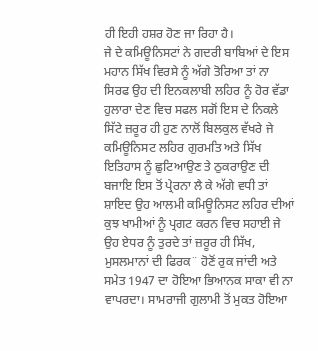ਹੀ ਇਹੀ ਹਸ਼ਰ ਹੋਣ ਜਾ ਰਿਹਾ ਹੈ।
ਜੇ ਦੇ ਕਮਿਊਨਿਸਟਾਂ ਨੇ ਗਦਰੀ ਬਾਬਿਆਂ ਦੇ ਇਸ ਮਹਾਨ ਸਿੱਖ ਵਿਰਸੇ ਨੂੰ ਅੱਗੇ ਤੋਰਿਆ ਤਾਂ ਨਾ ਸਿਰਫ ਉਹ ਦੀ ਇਨਕਲਾਬੀ ਲਹਿਰ ਨੂੰ ਹੋਰ ਵੱਡਾ ਹੁਲਾਰਾ ਦੇਣ ਵਿਚ ਸਫਲ ਸਗੋਂ ਇਸ ਦੇ ਨਿਕਲੇ ਸਿੱਟੇ ਜ਼ਰੂਰ ਹੀ ਹੁਣ ਨਾਲੋਂ ਬਿਲਕੁਲ ਵੱਖਰੇ ਜੇ ਕਮਿਊਨਿਸਟ ਲਹਿਰ ਗੁਰਮਤਿ ਅਤੇ ਸਿੱਖ ਇਤਿਹਾਸ ਨੂੰ ਛੁਟਿਆਉਣ ਤੇ ਠੁਕਰਾਉਣ ਦੀ ਬਜਾਇ ਇਸ ਤੋਂ ਪ੍ਰੇਰਨਾ ਲੈ ਕੇ ਅੱਗੇ ਵਧੀ ਤਾਂ ਸ਼ਾਇਦ ਉਹ ਆਲਮੀ ਕਮਿਊਨਿਸਟ ਲਹਿਰ ਦੀਆਂ ਕੁਝ ਖਾਮੀਆਂ ਨੂੰ ਪ੍ਰਗਟ ਕਰਨ ਵਿਚ ਸਹਾਈ ਜੇ ਉਹ ਏਧਰ ਨੂੰ ਤੁਰਦੇ ਤਾਂ ਜ਼ਰੂਰ ਹੀ ਸਿੱਖ, ਮੁਸਲਮਾਨਾਂ ਦੀ ਫਿਰਕ¨ ਹੋਣੋਂ ਰੁਕ ਜਾਂਦੀ ਅਤੇ ਸਮੇਤ 1947 ਦਾ ਹੋਇਆ ਭਿਆਨਕ ਸਾਕਾ ਵੀ ਨਾ ਵਾਪਰਦਾ। ਸਾਮਰਾਜੀ ਗੁਲਾਮੀ ਤੋਂ ਮੁਕਤ ਹੋਇਆ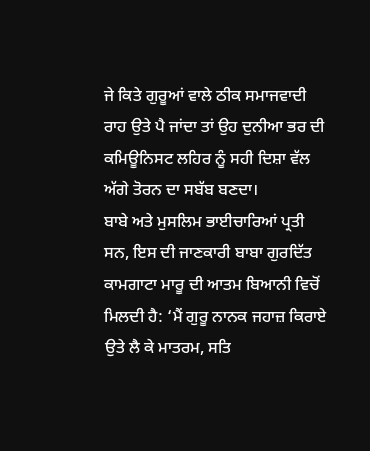ਜੇ ਕਿਤੇ ਗੁਰੂਆਂ ਵਾਲੇ ਠੀਕ ਸਮਾਜਵਾਦੀ ਰਾਹ ਉਤੇ ਪੈ ਜਾਂਦਾ ਤਾਂ ਉਹ ਦੁਨੀਆ ਭਰ ਦੀ ਕਮਿਊਨਿਸਟ ਲਹਿਰ ਨੂੰ ਸਹੀ ਦਿਸ਼ਾ ਵੱਲ ਅੱਗੇ ਤੋਰਨ ਦਾ ਸਬੱਬ ਬਣਦਾ।
ਬਾਬੇ ਅਤੇ ਮੁਸਲਿਮ ਭਾਈਚਾਰਿਆਂ ਪ੍ਰਤੀ ਸਨ, ਇਸ ਦੀ ਜਾਣਕਾਰੀ ਬਾਬਾ ਗੁਰਦਿੱਤ ਕਾਮਗਾਟਾ ਮਾਰੂ ਦੀ ਆਤਮ ਬਿਆਨੀ ਵਿਚੋਂ ਮਿਲਦੀ ਹੈ: ‘ਮੈਂ ਗੁਰੂ ਨਾਨਕ ਜਹਾਜ਼ ਕਿਰਾਏ ਉਤੇ ਲੈ ਕੇ ਮਾਤਰਮ, ਸਤਿ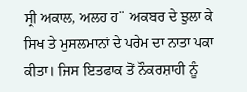ਸ੍ਰੀ ਅਕਾਲ, ਅਲਹ ਹ¨ ਅਕਬਰ ਦੇ ਝੁਲਾ ਕੇ ਸਿਖ ਤੇ ਮੁਸਲਮਾਨਾਂ ਦੇ ਪਰੇਮ ਦਾ ਨਾਤਾ ਪਕਾ ਕੀਤਾ। ਜਿਸ ਇਤਫਾਕ ਤੋਂ ਨੌਕਰਸ਼ਾਹੀ ਨੂੰ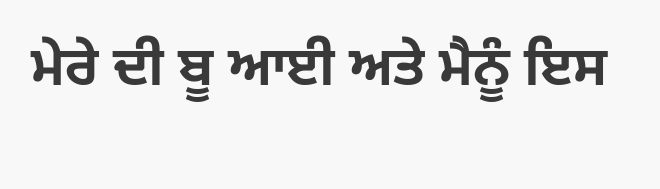ਮੇਰੇ ਦੀ ਬੂ ਆਈ ਅਤੇ ਮੈਨੂੰ ਇਸ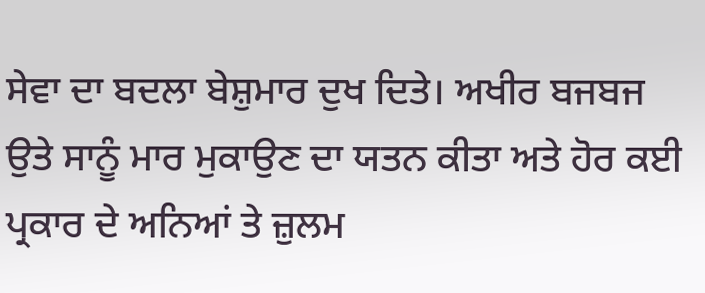ਸੇਵਾ ਦਾ ਬਦਲਾ ਬੇਸ਼ੁਮਾਰ ਦੁਖ ਦਿਤੇ। ਅਖੀਰ ਬਜਬਜ ਉਤੇ ਸਾਨੂੰ ਮਾਰ ਮੁਕਾਉਣ ਦਾ ਯਤਨ ਕੀਤਾ ਅਤੇ ਹੋਰ ਕਈ ਪ੍ਰਕਾਰ ਦੇ ਅਨਿਆਂ ਤੇ ਜ਼ੁਲਮ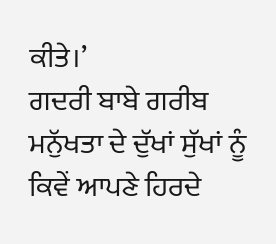ਕੀਤੇ।’
ਗਦਰੀ ਬਾਬੇ ਗਰੀਬ ਮਨੁੱਖਤਾ ਦੇ ਦੁੱਖਾਂ ਸੁੱਖਾਂ ਨੂੰ ਕਿਵੇਂ ਆਪਣੇ ਹਿਰਦੇ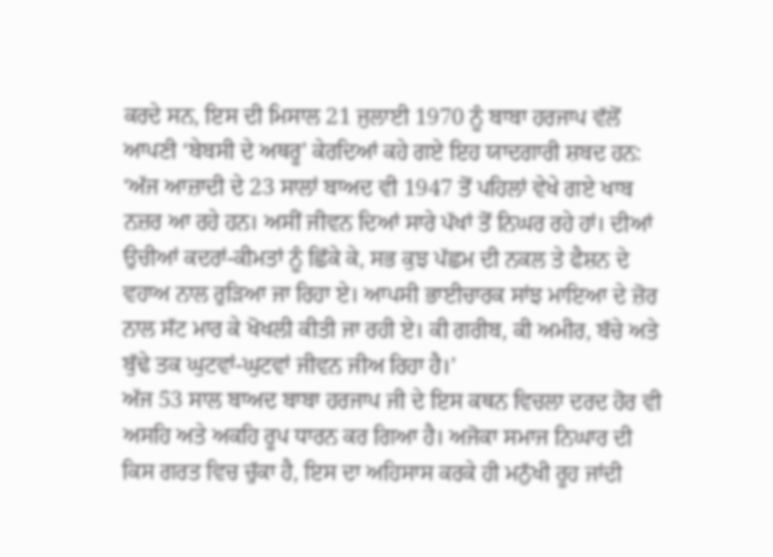ਕਰਦੇ ਸਨ, ਇਸ ਦੀ ਮਿਸਾਲ 21 ਜੁਲਾਈ 1970 ਨੂੰ ਬਾਬਾ ਹਰਜਾਪ ਵੱਲੋਂ ਆਪਣੀ ‘ਬੇਬਸੀ ਦੇ ਅਥਰੂ’ ਕੇਰਦਿਆਂ ਕਹੇ ਗਏ ਇਹ ਯਾਦਗਾਰੀ ਸ਼ਬਦ ਹਨ: ‘ਅੱਜ ਆਜ਼ਾਦੀ ਦੇ 23 ਸਾਲਾਂ ਬਾਅਦ ਵੀ 1947 ਤੋਂ ਪਹਿਲਾਂ ਵੇਖੇ ਗਏ ਖਾਬ ਨਜ਼ਰ ਆ ਰਹੇ ਹਨ। ਅਸੀਂ ਜੀਵਨ ਦਿਆਂ ਸਾਰੇ ਪੱਖਾਂ ਤੋਂ ਨਿਘਰ ਰਹੇ ਹਾਂ। ਦੀਆਂ ਉਚੀਆਂ ਕਦਰਾਂ-ਕੀਮਤਾਂ ਨੂੰ ਛਿੱਕੇ ਕੇ, ਸਭ ਕੁਝ ਪੱਛਮ ਦੀ ਨਕਲ ਤੇ ਫੈਸ਼ਨ ਦੇ ਵਹਾਅ ਨਾਲ ਰੁੜਿਆ ਜਾ ਰਿਹਾ ਏ। ਆਪਸੀ ਭਾਈਚਾਰਕ ਸਾਂਝ ਮਾਇਆ ਦੇ ਜ਼ੋਰ ਨਾਲ ਸੱਟ ਮਾਰ ਕੇ ਖੋਖਲੀ ਕੀਤੀ ਜਾ ਰਹੀ ਏ। ਕੀ ਗਰੀਬ, ਕੀ ਅਮੀਰ, ਬੱਚੇ ਅਤੇ ਬੁੱਢੇ ਤਕ ਘੁਟਵਾਂ-ਘੁਟਵਾਂ ਜੀਵਨ ਜੀਅ ਰਿਹਾ ਹੈ।’
ਅੱਜ 53 ਸਾਲ ਬਾਅਦ ਬਾਬਾ ਹਰਜਾਪ ਜੀ ਦੇ ਇਸ ਕਥਨ ਵਿਚਲਾ ਦਰਦ ਹੋਰ ਵੀ ਅਸਹਿ ਅਤੇ ਅਕਹਿ ਰੂਪ ਧਾਰਨ ਕਰ ਗਿਆ ਹੈ। ਅਜੋਕਾ ਸਮਾਜ ਨਿਘਾਰ ਦੀ ਕਿਸ ਗਰਤ ਵਿਚ ਚੁੱਕਾ ਹੈ, ਇਸ ਦਾ ਅਹਿਸਾਸ ਕਰਕੇ ਹੀ ਮਨੁੱਖੀ ਰੂਹ ਜਾਂਦੀ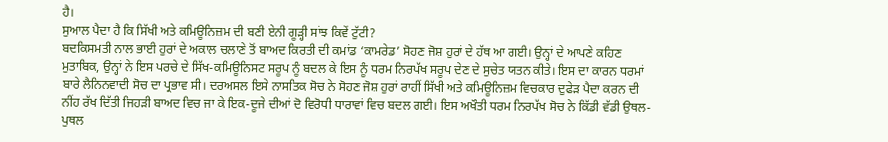ਹੈ।
ਸੁਆਲ ਪੈਦਾ ਹੈ ਕਿ ਸਿੱਖੀ ਅਤੇ ਕਮਿਊਨਿਜ਼ਮ ਦੀ ਬਣੀ ਏਨੀ ਗੂੜ੍ਹੀ ਸਾਂਝ ਕਿਵੇਂ ਟੁੱਟੀ?
ਬਦਕਿਸਮਤੀ ਨਾਲ ਭਾਈ ਹੁਰਾਂ ਦੇ ਅਕਾਲ ਚਲਾਣੇ ਤੋਂ ਬਾਅਦ ਕਿਰਤੀ ਦੀ ਕਮਾਂਡ ‘ਕਾਮਰੇਡ’ ਸੋਹਣ ਜੋਸ਼ ਹੁਰਾਂ ਦੇ ਹੱਥ ਆ ਗਈ। ਉਨ੍ਹਾਂ ਦੇ ਆਪਣੇ ਕਹਿਣ ਮੁਤਾਬਿਕ, ਉਨ੍ਹਾਂ ਨੇ ਇਸ ਪਰਚੇ ਦੇ ਸਿੱਖ-ਕਮਿਊਨਿਸਟ ਸਰੂਪ ਨੂੰ ਬਦਲ ਕੇ ਇਸ ਨੂੰ ਧਰਮ ਨਿਰਪੱਖ ਸਰੂਪ ਦੇਣ ਦੇ ਸੁਚੇਤ ਯਤਨ ਕੀਤੇ। ਇਸ ਦਾ ਕਾਰਨ ਧਰਮਾਂ ਬਾਰੇ ਲੈਨਿਨਵਾਦੀ ਸੋਚ ਦਾ ਪ੍ਰਭਾਵ ਸੀ। ਦਰਅਸਲ ਇਸੇ ਨਾਸਤਿਕ ਸੋਚ ਨੇ ਸੋਹਣ ਜੋਸ਼ ਹੁਰਾਂ ਰਾਹੀਂ ਸਿੱਖੀ ਅਤੇ ਕਮਿਊਨਿਜ਼ਮ ਵਿਚਕਾਰ ਦੁਫੇੜ ਪੈਦਾ ਕਰਨ ਦੀ ਨੀਂਹ ਰੱਖ ਦਿੱਤੀ ਜਿਹੜੀ ਬਾਅਦ ਵਿਚ ਜਾ ਕੇ ਇਕ-ਦੂਜੇ ਦੀਆਂ ਦੋ ਵਿਰੋਧੀ ਧਾਰਾਵਾਂ ਵਿਚ ਬਦਲ ਗਈ। ਇਸ ਅਖੌਤੀ ਧਰਮ ਨਿਰਪੱਖ ਸੋਚ ਨੇ ਕਿੱਡੀ ਵੱਡੀ ਉਥਲ-ਪੁਥਲ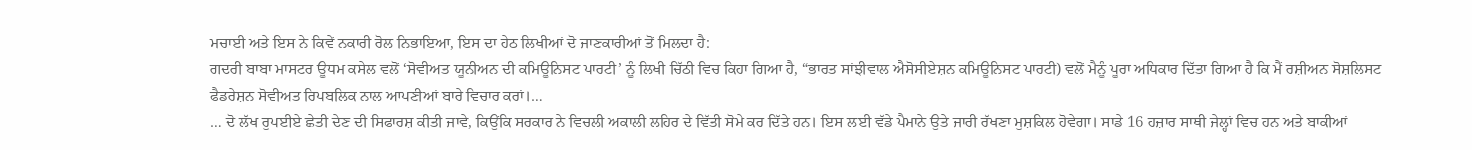ਮਚਾਈ ਅਤੇ ਇਸ ਨੇ ਕਿਵੇਂ ਨਕਾਰੀ ਰੋਲ ਨਿਭਾਇਆ, ਇਸ ਦਾ ਹੇਠ ਲਿਖੀਆਂ ਦੋ ਜਾਣਕਾਰੀਆਂ ਤੋਂ ਮਿਲਦਾ ਹੈ:
ਗਦਰੀ ਬਾਬਾ ਮਾਸਟਰ ਊਧਮ ਕਸੇਲ ਵਲੋਂ ‘ਸੋਵੀਅਤ ਯੂਨੀਅਨ ਦੀ ਕਮਿਊਨਿਸਟ ਪਾਰਟੀ’ ਨੂੰ ਲਿਖੀ ਚਿੱਠੀ ਵਿਚ ਕਿਹਾ ਗਿਆ ਹੈ, “ਭਾਰਤ ਸਾਂਝੀਵਾਲ ਐਸੋਸੀਏਸ਼ਨ ਕਮਿਊਨਿਸਟ ਪਾਰਟੀ) ਵਲੋਂ ਮੈਨੂੰ ਪੂਰਾ ਅਧਿਕਾਰ ਦਿੱਤਾ ਗਿਆ ਹੈ ਕਿ ਮੈਂ ਰਸ਼ੀਅਨ ਸੋਸ਼ਲਿਸਟ ਫੈਡਰੇਸ਼ਨ ਸੋਵੀਅਤ ਰਿਪਬਲਿਕ ਨਾਲ ਆਪਣੀਆਂ ਬਾਰੇ ਵਿਚਾਰ ਕਰਾਂ।…
… ਦੋ ਲੱਖ ਰੁਪਈਏ ਛੇਤੀ ਦੇਣ ਦੀ ਸਿਫਾਰਸ਼ ਕੀਤੀ ਜਾਵੇ, ਕਿਉਂਕਿ ਸਰਕਾਰ ਨੇ ਵਿਚਲੀ ਅਕਾਲੀ ਲਹਿਰ ਦੇ ਵਿੱਤੀ ਸੋਮੇ ਕਰ ਦਿੱਤੇ ਹਨ। ਇਸ ਲਈ ਵੱਡੇ ਪੈਮਾਨੇ ਉਤੇ ਜਾਰੀ ਰੱਖਣਾ ਮੁਸ਼ਕਿਲ ਹੋਵੇਗਾ। ਸਾਡੇ 16 ਹਜ਼ਾਰ ਸਾਥੀ ਜੇਲ੍ਹਾਂ ਵਿਚ ਹਨ ਅਤੇ ਬਾਕੀਆਂ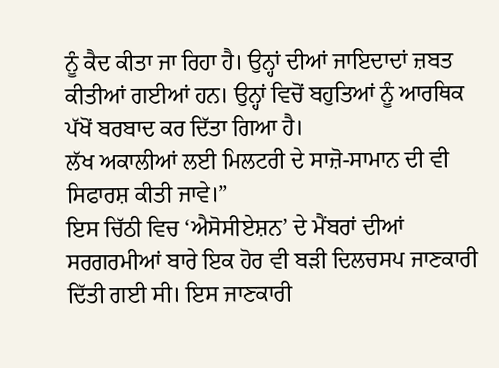ਨੂੰ ਕੈਦ ਕੀਤਾ ਜਾ ਰਿਹਾ ਹੈ। ਉਨ੍ਹਾਂ ਦੀਆਂ ਜਾਇਦਾਦਾਂ ਜ਼ਬਤ ਕੀਤੀਆਂ ਗਈਆਂ ਹਨ। ਉਨ੍ਹਾਂ ਵਿਚੋਂ ਬਹੁਤਿਆਂ ਨੂੰ ਆਰਥਿਕ ਪੱਖੋਂ ਬਰਬਾਦ ਕਰ ਦਿੱਤਾ ਗਿਆ ਹੈ।
ਲੱਖ ਅਕਾਲੀਆਂ ਲਈ ਮਿਲਟਰੀ ਦੇ ਸਾਜ਼ੋ-ਸਾਮਾਨ ਦੀ ਵੀ ਸਿਫਾਰਸ਼ ਕੀਤੀ ਜਾਵੇ।”
ਇਸ ਚਿੱਠੀ ਵਿਚ ‘ਐਸੋਸੀਏਸ਼ਨ’ ਦੇ ਮੈਂਬਰਾਂ ਦੀਆਂ ਸਰਗਰਮੀਆਂ ਬਾਰੇ ਇਕ ਹੋਰ ਵੀ ਬੜੀ ਦਿਲਚਸਪ ਜਾਣਕਾਰੀ ਦਿੱਤੀ ਗਈ ਸੀ। ਇਸ ਜਾਣਕਾਰੀ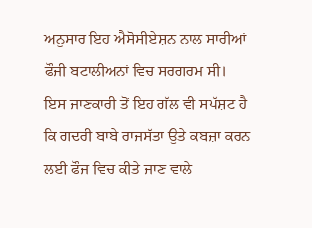ਅਨੁਸਾਰ ਇਹ ਐਸੋਸੀਏਸ਼ਨ ਨਾਲ ਸਾਰੀਆਂ ਫੌਜੀ ਬਟਾਲੀਅਨਾਂ ਵਿਚ ਸਰਗਰਮ ਸੀ। ਇਸ ਜਾਣਕਾਰੀ ਤੋਂ ਇਹ ਗੱਲ ਵੀ ਸਪੱਸ਼ਟ ਹੈ ਕਿ ਗਦਰੀ ਬਾਬੇ ਰਾਜਸੱਤਾ ਉਤੇ ਕਬਜ਼ਾ ਕਰਨ ਲਈ ਫੌਜ ਵਿਚ ਕੀਤੇ ਜਾਣ ਵਾਲੇ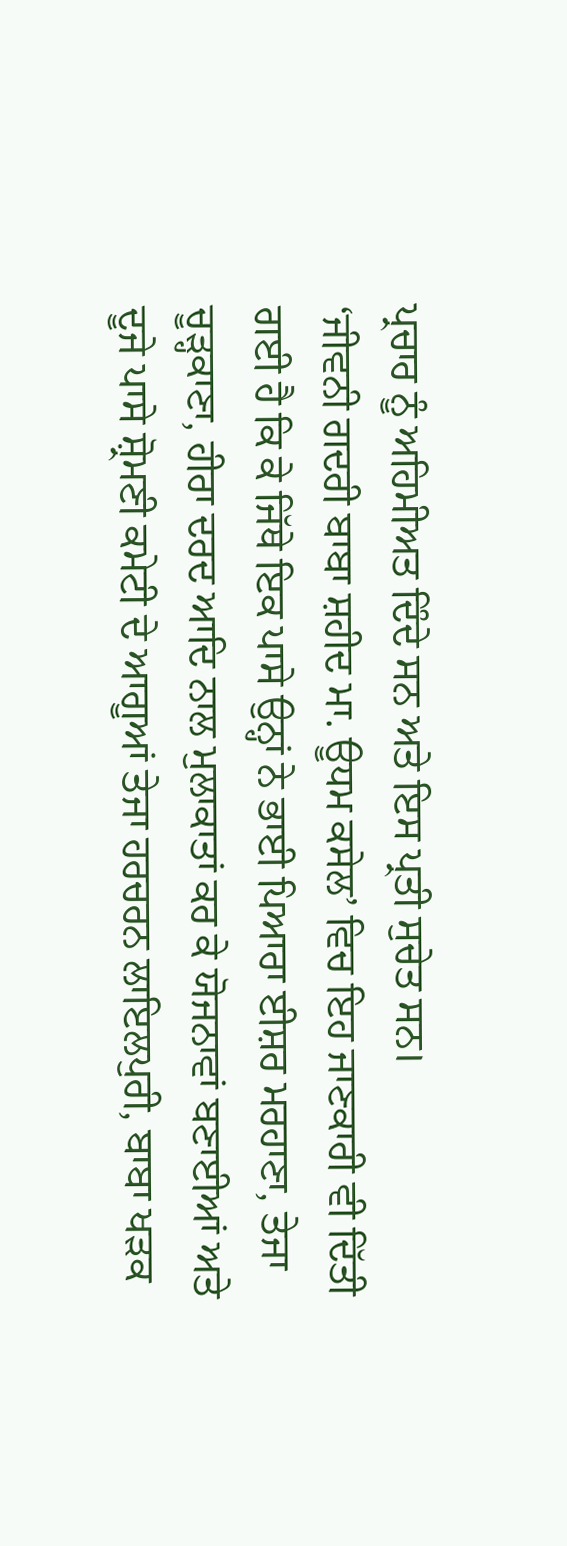ਪ੍ਰਚਾਰ ਨੂੰ ਅਹਿਮੀਅਤ ਦਿੰਦੇ ਸਨ ਅਤੇ ਇਸ ਪ੍ਰਤੀ ਸੁਚੇਤ ਸਨ।
‘ਜੀਵਨੀ ਗਦਰੀ ਬਾਬਾ ਸ਼ਹੀਦ ਮਾ. ਊਧਮ ਕਸੇਲ’ ਵਿਚ ਇਹ ਜਾਣਕਾਰੀ ਵੀ ਦਿੱਤੀ ਗਈ ਹੈ ਕਿ ਕੇ ਜਿੱਥੇ ਇਕ ਪਾਸੇ ਉਨ੍ਹਾਂ ਨੇ ਭਾਈ ਪਿਆਰਾ ਈਸ਼ਰ ਮਰਹਾਣਾ, ਤੇਜਾ ਚੂੜ੍ਹਕਾਣਾ, ਹੀਰਾ ਦਰਦ ਆਦਿ ਨਾਲ ਮੁਲਾਕਾਤਾਂ ਕਰ ਕੇ ਯੋਜਨਾਵਾਂ ਬਣਾਈਆਂ ਅਤੇ ਦੂਜੇ ਪਾਸੇ ਸ਼੍ਰੋਮਣੀ ਕਮੇਟੀ ਦੇ ਆਗੂਆਂ ਤੇਜਾ ਹਰਚਰਨ ਲਾਇਲਪੁਰੀ, ਬਾਬਾ ਖੜਕ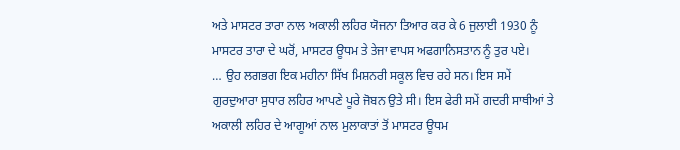ਅਤੇ ਮਾਸਟਰ ਤਾਰਾ ਨਾਲ ਅਕਾਲੀ ਲਹਿਰ ਯੋਜਨਾ ਤਿਆਰ ਕਰ ਕੇ 6 ਜੁਲਾਈ 1930 ਨੂੰ ਮਾਸਟਰ ਤਾਰਾ ਦੇ ਘਰੋਂ, ਮਾਸਟਰ ਊਧਮ ਤੇ ਤੇਜਾ ਵਾਪਸ ਅਫਗਾਨਿਸਤਾਨ ਨੂੰ ਤੁਰ ਪਏ।
… ਉਹ ਲਗਭਗ ਇਕ ਮਹੀਨਾ ਸਿੱਖ ਮਿਸ਼ਨਰੀ ਸਕੂਲ ਵਿਚ ਰਹੇ ਸਨ। ਇਸ ਸਮੇਂ ਗੁਰਦੁਆਰਾ ਸੁਧਾਰ ਲਹਿਰ ਆਪਣੇ ਪੂਰੇ ਜੋਬਨ ਉਤੇ ਸੀ। ਇਸ ਫੇਰੀ ਸਮੇਂ ਗਦਰੀ ਸਾਥੀਆਂ ਤੇ ਅਕਾਲੀ ਲਹਿਰ ਦੇ ਆਗੂਆਂ ਨਾਲ ਮੁਲਾਕਾਤਾਂ ਤੋਂ ਮਾਸਟਰ ਊਧਮ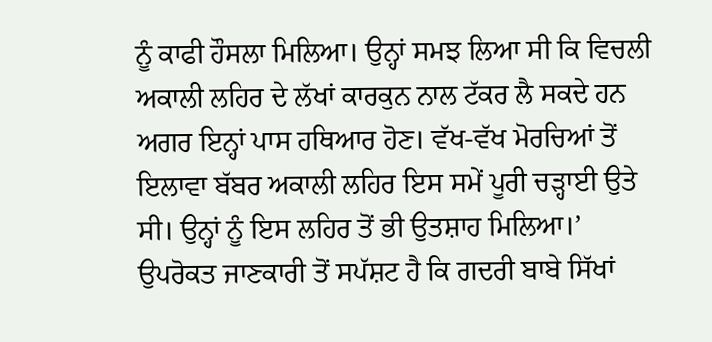ਨੂੰ ਕਾਫੀ ਹੌਸਲਾ ਮਿਲਿਆ। ਉਨ੍ਹਾਂ ਸਮਝ ਲਿਆ ਸੀ ਕਿ ਵਿਚਲੀ ਅਕਾਲੀ ਲਹਿਰ ਦੇ ਲੱਖਾਂ ਕਾਰਕੁਨ ਨਾਲ ਟੱਕਰ ਲੈ ਸਕਦੇ ਹਨ ਅਗਰ ਇਨ੍ਹਾਂ ਪਾਸ ਹਥਿਆਰ ਹੋਣ। ਵੱਖ-ਵੱਖ ਮੋਰਚਿਆਂ ਤੋਂ ਇਲਾਵਾ ਬੱਬਰ ਅਕਾਲੀ ਲਹਿਰ ਇਸ ਸਮੇਂ ਪੂਰੀ ਚੜ੍ਹਾਈ ਉਤੇ ਸੀ। ਉਨ੍ਹਾਂ ਨੂੰ ਇਸ ਲਹਿਰ ਤੋਂ ਭੀ ਉਤਸ਼ਾਹ ਮਿਲਿਆ।’
ਉਪਰੋਕਤ ਜਾਣਕਾਰੀ ਤੋਂ ਸਪੱਸ਼ਟ ਹੈ ਕਿ ਗਦਰੀ ਬਾਬੇ ਸਿੱਖਾਂ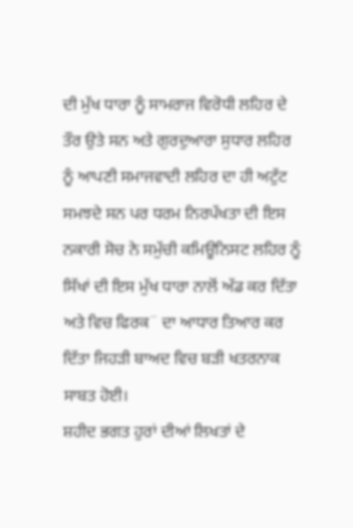ਦੀ ਮੁੱਖ ਧਾਰਾ ਨੂੰ ਸਾਮਰਾਜ ਵਿਰੋਧੀ ਲਹਿਰ ਦੇ ਤੌਰ ਉਤੇ ਸਨ ਅਤੇ ਗੁਰਦੁਆਰਾ ਸੁਧਾਰ ਲਹਿਰ ਨੂੰ ਆਪਣੀ ਸਮਾਜਵਾਦੀ ਲਹਿਰ ਦਾ ਹੀ ਅਟੁੱਟ ਸਮਝਦੇ ਸਨ ਪਰ ਧਰਮ ਨਿਰਪੱਖਤਾ ਦੀ ਇਸ ਨਕਾਰੀ ਸੋਚ ਨੇ ਸਮੁੱਚੀ ਕਮਿਊਨਿਸਟ ਲਹਿਰ ਨੂੰ ਸਿੱਖਾਂ ਦੀ ਇਸ ਮੁੱਖ ਧਾਰਾ ਨਾਲੋਂ ਅੱਡ ਕਰ ਦਿੱਤਾ ਅਤੇ ਵਿਚ ਫਿਰਕ¨ ਦਾ ਆਧਾਰ ਤਿਆਰ ਕਰ ਦਿੱਤਾ ਜਿਹੜੀ ਬਾਅਦ ਵਿਚ ਬੜੀ ਖਤਰਨਾਕ ਸਾਬਤ ਹੋਈ।
ਸ਼ਹੀਦ ਭਗਤ ਹੁਰਾਂ ਦੀਆਂ ਲਿਖਤਾਂ ਦੇ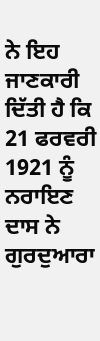ਨੇ ਇਹ ਜਾਣਕਾਰੀ ਦਿੱਤੀ ਹੈ ਕਿ 21 ਫਰਵਰੀ 1921 ਨੂੰ ਨਰਾਇਣ ਦਾਸ ਨੇ ਗੁਰਦੁਆਰਾ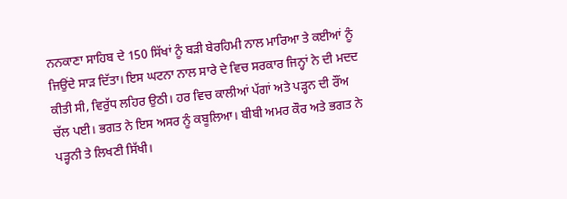ਨਨਕਾਣਾ ਸਾਹਿਬ ਦੇ 150 ਸਿੱਖਾਂ ਨੂੰ ਬੜੀ ਬੇਰਹਿਮੀ ਨਾਲ ਮਾਰਿਆ ਤੇ ਕਈਆਂ ਨੂੰ ਜਿਉਂਦੇ ਸਾੜ ਦਿੱਤਾ। ਇਸ ਘਟਨਾ ਨਾਲ ਸਾਰੇ ਦੇ ਵਿਚ ਸਰਕਾਰ ਜਿਨ੍ਹਾਂ ਨੇ ਦੀ ਮਦਦ ਕੀਤੀ ਸੀ, ਵਿਰੁੱਧ ਲਹਿਰ ਉਠੀ। ਹਰ ਵਿਚ ਕਾਲੀਆਂ ਪੱਗਾਂ ਅਤੇ ਪੜ੍ਹਨ ਦੀ ਰੌਂਅ ਚੱਲ ਪਈ। ਭਗਤ ਨੇ ਇਸ ਅਸਰ ਨੂੰ ਕਬੂਲਿਆ। ਬੀਬੀ ਅਮਰ ਕੌਰ ਅਤੇ ਭਗਤ ਨੇ ਪੜ੍ਹਨੀ ਤੇ ਲਿਖਣੀ ਸਿੱਖੀ।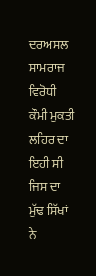ਦਰਅਸਲ ਸਾਮਰਾਜ ਵਿਰੋਧੀ ਕੌਮੀ ਮੁਕਤੀ ਲਹਿਰ ਦਾ ਇਹੀ ਸੀ ਜਿਸ ਦਾ ਮੁੱਢ ਸਿੱਖਾਂ ਨੇ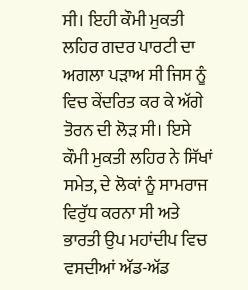ਸੀ। ਇਹੀ ਕੌਮੀ ਮੁਕਤੀ ਲਹਿਰ ਗਦਰ ਪਾਰਟੀ ਦਾ ਅਗਲਾ ਪੜਾਅ ਸੀ ਜਿਸ ਨੂੰ ਵਿਚ ਕੇਂਦਰਿਤ ਕਰ ਕੇ ਅੱਗੇ ਤੋਰਨ ਦੀ ਲੋੜ ਸੀ। ਇਸੇ ਕੌਮੀ ਮੁਕਤੀ ਲਹਿਰ ਨੇ ਸਿੱਖਾਂ ਸਮੇਤ, ਦੇ ਲੋਕਾਂ ਨੂੰ ਸਾਮਰਾਜ ਵਿਰੁੱਧ ਕਰਨਾ ਸੀ ਅਤੇ ਭਾਰਤੀ ਉਪ ਮਹਾਂਦੀਪ ਵਿਚ ਵਸਦੀਆਂ ਅੱਡ-ਅੱਡ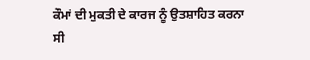ਕੌਮਾਂ ਦੀ ਮੁਕਤੀ ਦੇ ਕਾਰਜ ਨੂੰ ਉਤਸ਼ਾਹਿਤ ਕਰਨਾ ਸੀ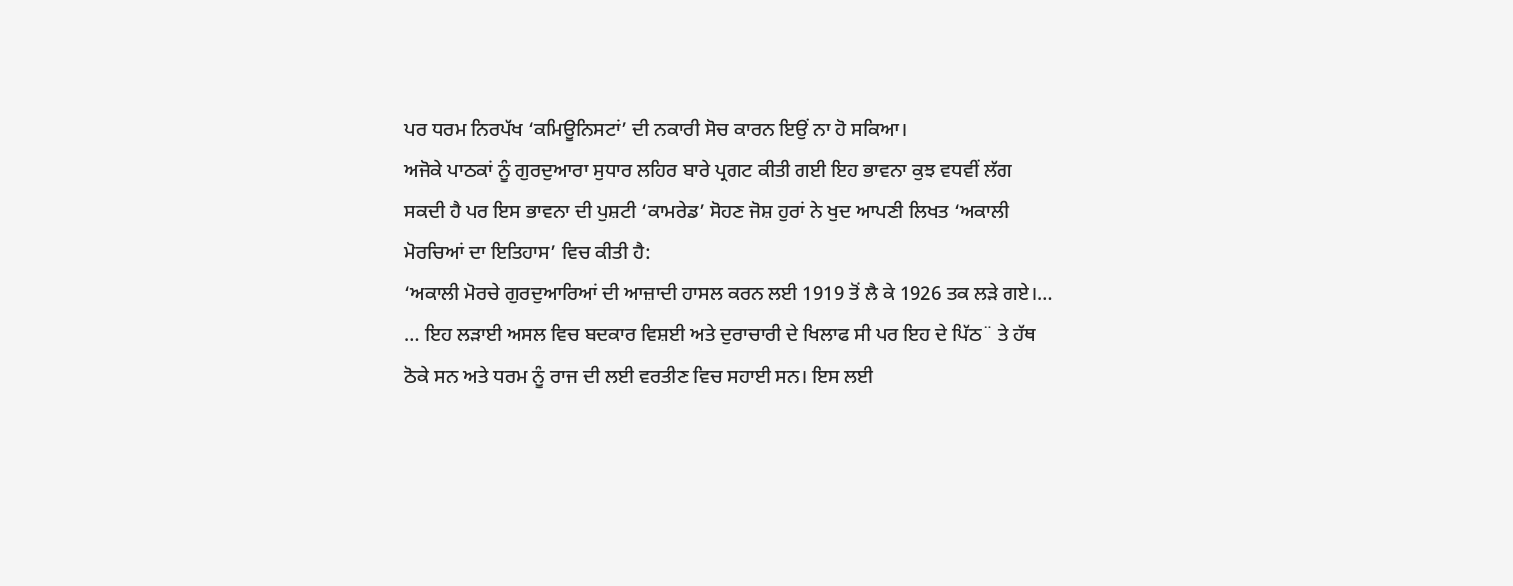ਪਰ ਧਰਮ ਨਿਰਪੱਖ ‘ਕਮਿਊਨਿਸਟਾਂ’ ਦੀ ਨਕਾਰੀ ਸੋਚ ਕਾਰਨ ਇਉਂ ਨਾ ਹੋ ਸਕਿਆ।
ਅਜੋਕੇ ਪਾਠਕਾਂ ਨੂੰ ਗੁਰਦੁਆਰਾ ਸੁਧਾਰ ਲਹਿਰ ਬਾਰੇ ਪ੍ਰਗਟ ਕੀਤੀ ਗਈ ਇਹ ਭਾਵਨਾ ਕੁਝ ਵਧਵੀਂ ਲੱਗ ਸਕਦੀ ਹੈ ਪਰ ਇਸ ਭਾਵਨਾ ਦੀ ਪੁਸ਼ਟੀ ‘ਕਾਮਰੇਡ’ ਸੋਹਣ ਜੋਸ਼ ਹੁਰਾਂ ਨੇ ਖੁਦ ਆਪਣੀ ਲਿਖਤ ‘ਅਕਾਲੀ ਮੋਰਚਿਆਂ ਦਾ ਇਤਿਹਾਸ’ ਵਿਚ ਕੀਤੀ ਹੈ:
‘ਅਕਾਲੀ ਮੋਰਚੇ ਗੁਰਦੁਆਰਿਆਂ ਦੀ ਆਜ਼ਾਦੀ ਹਾਸਲ ਕਰਨ ਲਈ 1919 ਤੋਂ ਲੈ ਕੇ 1926 ਤਕ ਲੜੇ ਗਏ।…
… ਇਹ ਲੜਾਈ ਅਸਲ ਵਿਚ ਬਦਕਾਰ ਵਿਸ਼ਈ ਅਤੇ ਦੁਰਾਚਾਰੀ ਦੇ ਖਿਲਾਫ ਸੀ ਪਰ ਇਹ ਦੇ ਪਿੱਠ¨ ਤੇ ਹੱਥ ਠੋਕੇ ਸਨ ਅਤੇ ਧਰਮ ਨੂੰ ਰਾਜ ਦੀ ਲਈ ਵਰਤੀਣ ਵਿਚ ਸਹਾਈ ਸਨ। ਇਸ ਲਈ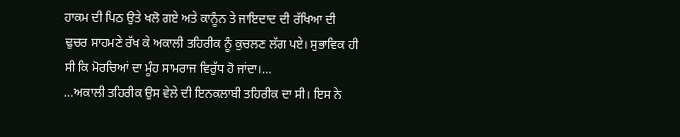ਹਾਕਮ ਦੀ ਪਿਠ ਉਤੇ ਖਲੋ ਗਏ ਅਤੇ ਕਾਨੂੰਨ ਤੇ ਜਾਇਦਾਦ ਦੀ ਰੱਖਿਆ ਦੀ ਢੁਚਰ ਸਾਹਮਣੇ ਰੱਖ ਕੇ ਅਕਾਲੀ ਤਹਿਰੀਕ ਨੂੰ ਕੁਚਲਣ ਲੱਗ ਪਏ। ਸੁਭਾਵਿਕ ਹੀ ਸੀ ਕਿ ਮੋਰਚਿਆਂ ਦਾ ਮੂੰਹ ਸਾਮਰਾਜ ਵਿਰੁੱਧ ਹੋ ਜਾਂਦਾ।…
…ਅਕਾਲੀ ਤਹਿਰੀਕ ਉਸ ਵੇਲੇ ਦੀ ਇਨਕਲਾਬੀ ਤਹਿਰੀਕ ਦਾ ਸੀ। ਇਸ ਨੇ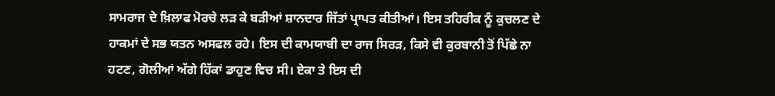ਸਾਮਰਾਜ ਦੇ ਖ਼ਿਲਾਫ ਮੋਰਚੇ ਲੜ ਕੇ ਬੜੀਆਂ ਸ਼ਾਨਦਾਰ ਜਿੱਤਾਂ ਪ੍ਰਾਪਤ ਕੀਤੀਆਂ। ਇਸ ਤਹਿਰੀਕ ਨੂੰ ਕੁਚਲਣ ਦੇ ਹਾਕਮਾਂ ਦੇ ਸਭ ਯਤਨ ਅਸਫਲ ਰਹੇ। ਇਸ ਦੀ ਕਾਮਯਾਬੀ ਦਾ ਰਾਜ ਸਿਰੜ, ਕਿਸੇ ਵੀ ਕੁਰਬਾਨੀ ਤੋਂ ਪਿੱਛੇ ਨਾ ਹਟਣ, ਗੋਲੀਆਂ ਅੱਗੇ ਹਿੱਕਾਂ ਡਾਹੁਣ ਵਿਚ ਸੀ। ਏਕਾ ਤੇ ਇਸ ਦੀ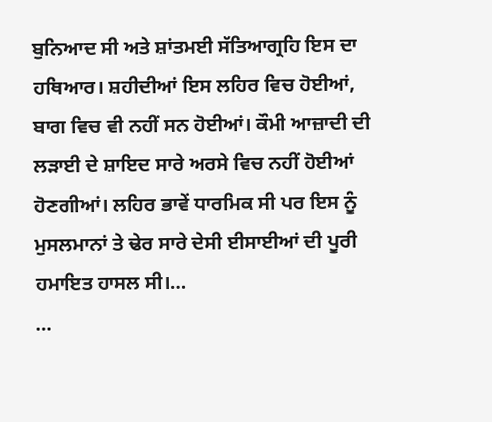ਬੁਨਿਆਦ ਸੀ ਅਤੇ ਸ਼ਾਂਤਮਈ ਸੱਤਿਆਗ੍ਰਹਿ ਇਸ ਦਾ ਹਥਿਆਰ। ਸ਼ਹੀਦੀਆਂ ਇਸ ਲਹਿਰ ਵਿਚ ਹੋਈਆਂ, ਬਾਗ ਵਿਚ ਵੀ ਨਹੀਂ ਸਨ ਹੋਈਆਂ। ਕੌਮੀ ਆਜ਼ਾਦੀ ਦੀ ਲੜਾਈ ਦੇ ਸ਼ਾਇਦ ਸਾਰੇ ਅਰਸੇ ਵਿਚ ਨਹੀਂ ਹੋਈਆਂ ਹੋਣਗੀਆਂ। ਲਹਿਰ ਭਾਵੇਂ ਧਾਰਮਿਕ ਸੀ ਪਰ ਇਸ ਨੂੰ ਮੁਸਲਮਾਨਾਂ ਤੇ ਢੇਰ ਸਾਰੇ ਦੇਸੀ ਈਸਾਈਆਂ ਦੀ ਪੂਰੀ ਹਮਾਇਤ ਹਾਸਲ ਸੀ।…
…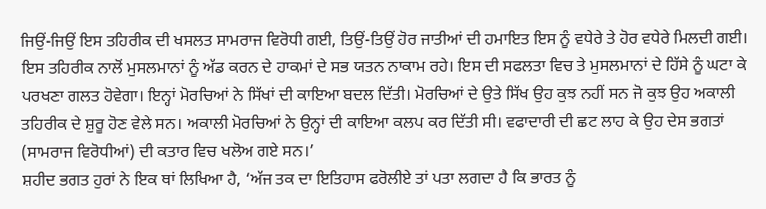ਜਿਉਂ-ਜਿਉਂ ਇਸ ਤਹਿਰੀਕ ਦੀ ਖਸਲਤ ਸਾਮਰਾਜ ਵਿਰੋਧੀ ਗਈ, ਤਿਉਂ-ਤਿਉਂ ਹੋਰ ਜਾਤੀਆਂ ਦੀ ਹਮਾਇਤ ਇਸ ਨੂੰ ਵਧੇਰੇ ਤੇ ਹੋਰ ਵਧੇਰੇ ਮਿਲਦੀ ਗਈ। ਇਸ ਤਹਿਰੀਕ ਨਾਲੋਂ ਮੁਸਲਮਾਨਾਂ ਨੂੰ ਅੱਡ ਕਰਨ ਦੇ ਹਾਕਮਾਂ ਦੇ ਸਭ ਯਤਨ ਨਾਕਾਮ ਰਹੇ। ਇਸ ਦੀ ਸਫਲਤਾ ਵਿਚ ਤੇ ਮੁਸਲਮਾਨਾਂ ਦੇ ਹਿੱਸੇ ਨੂੰ ਘਟਾ ਕੇ ਪਰਖਣਾ ਗਲਤ ਹੋਵੇਗਾ। ਇਨ੍ਹਾਂ ਮੋਰਚਿਆਂ ਨੇ ਸਿੱਖਾਂ ਦੀ ਕਾਇਆ ਬਦਲ ਦਿੱਤੀ। ਮੋਰਚਿਆਂ ਦੇ ਉਤੇ ਸਿੱਖ ਉਹ ਕੁਝ ਨਹੀਂ ਸਨ ਜੋ ਕੁਝ ਉਹ ਅਕਾਲੀ ਤਹਿਰੀਕ ਦੇ ਸ਼ੁਰੂ ਹੋਣ ਵੇਲੇ ਸਨ। ਅਕਾਲੀ ਮੋਰਚਿਆਂ ਨੇ ਉਨ੍ਹਾਂ ਦੀ ਕਾਇਆ ਕਲਪ ਕਰ ਦਿੱਤੀ ਸੀ। ਵਫਾਦਾਰੀ ਦੀ ਛਟ ਲਾਹ ਕੇ ਉਹ ਦੇਸ ਭਗਤਾਂ (ਸਾਮਰਾਜ ਵਿਰੋਧੀਆਂ) ਦੀ ਕਤਾਰ ਵਿਚ ਖਲੋਅ ਗਏ ਸਨ।’
ਸ਼ਹੀਦ ਭਗਤ ਹੁਰਾਂ ਨੇ ਇਕ ਥਾਂ ਲਿਖਿਆ ਹੈ, ‘ਅੱਜ ਤਕ ਦਾ ਇਤਿਹਾਸ ਫਰੋਲੀਏ ਤਾਂ ਪਤਾ ਲਗਦਾ ਹੈ ਕਿ ਭਾਰਤ ਨੂੰ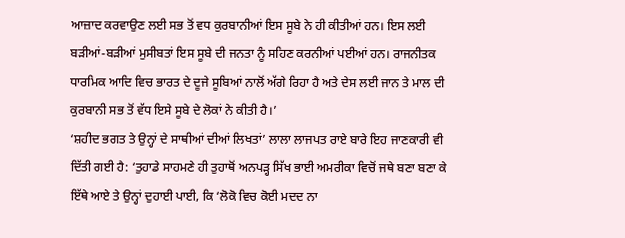ਆਜ਼ਾਦ ਕਰਵਾਉਣ ਲਈ ਸਭ ਤੋਂ ਵਧ ਕੁਰਬਾਨੀਆਂ ਇਸ ਸੂਬੇ ਨੇ ਹੀ ਕੀਤੀਆਂ ਹਨ। ਇਸ ਲਈ ਬੜੀਆਂ-ਬੜੀਆਂ ਮੁਸੀਬਤਾਂ ਇਸ ਸੂਬੇ ਦੀ ਜਨਤਾ ਨੂੰ ਸਹਿਣ ਕਰਨੀਆਂ ਪਈਆਂ ਹਨ। ਰਾਜਨੀਤਕ ਧਾਰਮਿਕ ਆਦਿ ਵਿਚ ਭਾਰਤ ਦੇ ਦੂਜੇ ਸੂਬਿਆਂ ਨਾਲੋਂ ਅੱਗੇ ਰਿਹਾ ਹੈ ਅਤੇ ਦੇਸ ਲਈ ਜਾਨ ਤੇ ਮਾਲ ਦੀ ਕੁਰਬਾਨੀ ਸਭ ਤੋਂ ਵੱਧ ਇਸੇ ਸੂਬੇ ਦੇ ਲੋਕਾਂ ਨੇ ਕੀਤੀ ਹੈ।’
‘ਸ਼ਹੀਦ ਭਗਤ ਤੇ ਉਨ੍ਹਾਂ ਦੇ ਸਾਥੀਆਂ ਦੀਆਂ ਲਿਖਤਾਂ’ ਲਾਲਾ ਲਾਜਪਤ ਰਾਏ ਬਾਰੇ ਇਹ ਜਾਣਕਾਰੀ ਵੀ ਦਿੱਤੀ ਗਈ ਹੈ: ‘ਤੁਹਾਡੇ ਸਾਹਮਣੇ ਹੀ ਤੁਹਾਥੋਂ ਅਨਪੜ੍ਹ ਸਿੱਖ ਭਾਈ ਅਮਰੀਕਾ ਵਿਚੋਂ ਜਥੇ ਬਣਾ ਬਣਾ ਕੇ ਇੱਥੇ ਆਏ ਤੇ ਉਨ੍ਹਾਂ ਦੁਹਾਈ ਪਾਈ, ਕਿ ‘ਲੋਕੋ ਵਿਚ ਕੋਈ ਮਦਦ ਨਾ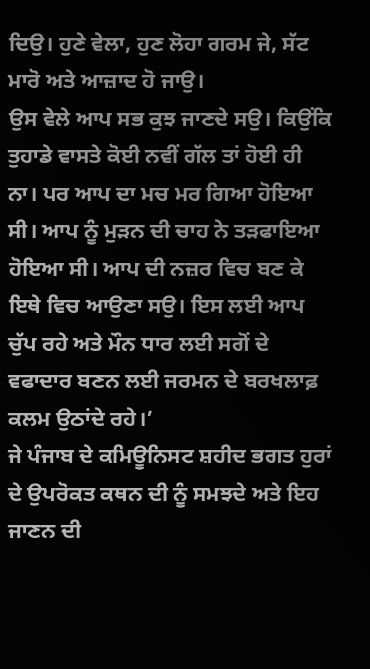ਦਿਉ। ਹੁਣੇ ਵੇਲਾ, ਹੁਣ ਲੋਹਾ ਗਰਮ ਜੇ, ਸੱਟ ਮਾਰੋ ਅਤੇ ਆਜ਼ਾਦ ਹੋ ਜਾਉ।
ਉਸ ਵੇਲੇ ਆਪ ਸਭ ਕੁਝ ਜਾਣਦੇ ਸਉ। ਕਿਉਂਕਿ ਤੁਹਾਡੇ ਵਾਸਤੇ ਕੋਈ ਨਵੀਂ ਗੱਲ ਤਾਂ ਹੋਈ ਹੀ ਨਾ। ਪਰ ਆਪ ਦਾ ਮਚ ਮਰ ਗਿਆ ਹੋਇਆ ਸੀ। ਆਪ ਨੂੰ ਮੁੜਨ ਦੀ ਚਾਹ ਨੇ ਤੜਫਾਇਆ ਹੋਇਆ ਸੀ। ਆਪ ਦੀ ਨਜ਼ਰ ਵਿਚ ਬਣ ਕੇ ਇਥੇ ਵਿਚ ਆਉਣਾ ਸਉ। ਇਸ ਲਈ ਆਪ ਚੁੱਪ ਰਹੇ ਅਤੇ ਮੌਨ ਧਾਰ ਲਈ ਸਗੋਂ ਦੇ ਵਫਾਦਾਰ ਬਣਨ ਲਈ ਜਰਮਨ ਦੇ ਬਰਖਲਾਫ਼ ਕਲਮ ਉਠਾਂਦੇ ਰਹੇ।’
ਜੇ ਪੰਜਾਬ ਦੇ ਕਮਿਊਨਿਸਟ ਸ਼ਹੀਦ ਭਗਤ ਹੁਰਾਂ ਦੇ ਉਪਰੋਕਤ ਕਥਨ ਦੀ ਨੂੰ ਸਮਝਦੇ ਅਤੇ ਇਹ ਜਾਣਨ ਦੀ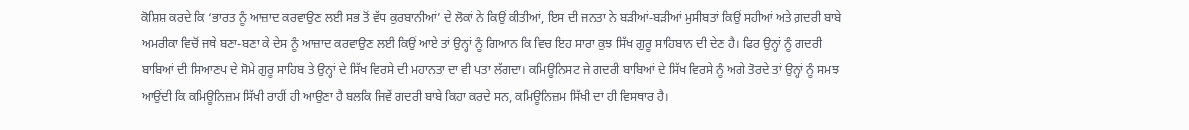ਕੋਸ਼ਿਸ਼ ਕਰਦੇ ਕਿ ‘ਭਾਰਤ ਨੂੰ ਆਜ਼ਾਦ ਕਰਵਾਉਣ ਲਈ ਸਭ ਤੋਂ ਵੱਧ ਕੁਰਬਾਨੀਆਂ’ ਦੇ ਲੋਕਾਂ ਨੇ ਕਿਉਂ ਕੀਤੀਆਂ, ਇਸ ਦੀ ਜਨਤਾ ਨੇ ਬੜੀਆਂ-ਬੜੀਆਂ ਮੁਸੀਬਤਾਂ ਕਿਉਂ ਸਹੀਆਂ ਅਤੇ ਗ਼ਦਰੀ ਬਾਬੇ ਅਮਰੀਕਾ ਵਿਚੋਂ ਜਥੇ ਬਣਾ-ਬਣਾ ਕੇ ਦੇਸ ਨੂੰ ਆਜ਼ਾਦ ਕਰਵਾਉਣ ਲਈ ਕਿਉਂ ਆਏ ਤਾਂ ਉਨ੍ਹਾਂ ਨੂੰ ਗਿਆਨ ਕਿ ਵਿਚ ਇਹ ਸਾਰਾ ਕੁਝ ਸਿੱਖ ਗੁਰੂ ਸਾਹਿਬਾਨ ਦੀ ਦੇਣ ਹੈ। ਫਿਰ ਉਨ੍ਹਾਂ ਨੂੰ ਗਦਰੀ ਬਾਬਿਆਂ ਦੀ ਸਿਆਣਪ ਦੇ ਸੋਮੇ ਗੁਰੂ ਸਾਹਿਬ ਤੇ ਉਨ੍ਹਾਂ ਦੇ ਸਿੱਖ ਵਿਰਸੇ ਦੀ ਮਹਾਨਤਾ ਦਾ ਵੀ ਪਤਾ ਲੱਗਦਾ। ਕਮਿਊਨਿਸਟ ਜੇ ਗਦਰੀ ਬਾਬਿਆਂ ਦੇ ਸਿੱਖ ਵਿਰਸੇ ਨੂੰ ਅਗੇ ਤੋਰਦੇ ਤਾਂ ਉਨ੍ਹਾਂ ਨੂੰ ਸਮਝ ਆਉਂਦੀ ਕਿ ਕਮਿਊਨਿਜ਼ਮ ਸਿੱਖੀ ਰਾਹੀਂ ਹੀ ਆਉਣਾ ਹੈ ਬਲਕਿ ਜਿਵੇਂ ਗਦਰੀ ਬਾਬੇ ਕਿਹਾ ਕਰਦੇ ਸਨ, ਕਮਿਊਨਿਜ਼ਮ ਸਿੱਖੀ ਦਾ ਹੀ ਵਿਸਥਾਰ ਹੈ।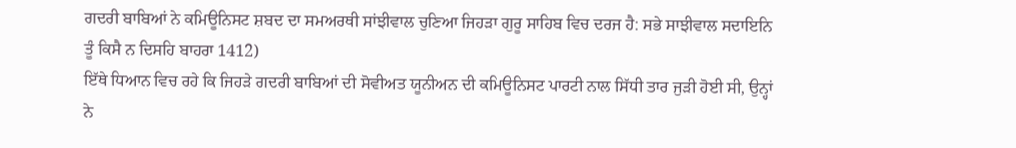ਗਦਰੀ ਬਾਬਿਆਂ ਨੇ ਕਮਿਊਨਿਸਟ ਸ਼ਬਦ ਦਾ ਸਮਅਰਥੀ ਸਾਂਝੀਵਾਲ ਚੁਣਿਆ ਜਿਹੜਾ ਗੁਰੂ ਸਾਹਿਬ ਵਿਚ ਦਰਜ ਹੈ: ਸਭੇ ਸਾਝੀਵਾਲ ਸਦਾਇਨਿ ਤੂੰ ਕਿਸੈ ਨ ਦਿਸਹਿ ਬਾਹਰਾ 1412)
ਇੱਥੇ ਧਿਆਨ ਵਿਚ ਰਹੇ ਕਿ ਜਿਹੜੇ ਗਦਰੀ ਬਾਬਿਆਂ ਦੀ ਸੋਵੀਅਤ ਯੂਨੀਅਨ ਦੀ ਕਮਿਊਨਿਸਟ ਪਾਰਟੀ ਨਾਲ ਸਿੱਧੀ ਤਾਰ ਜੁੜੀ ਹੋਈ ਸੀ, ਉਨ੍ਹਾਂ ਨੇ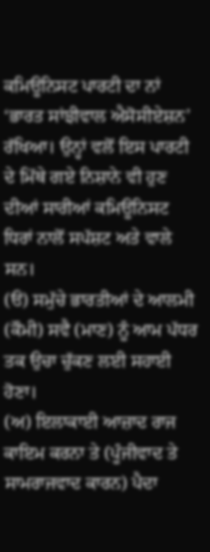ਕਮਿਊਨਿਸਟ ਪਾਰਟੀ ਦਾ ਨਾਂ ‘ਭਾਰਤ ਸਾਂਝੀਵਾਲ ਐਸੋਸੀਏਸ਼ਨ’ ਰੱਖਿਆ। ਉਨ੍ਹਾਂ ਵਲੋਂ ਇਸ ਪਾਰਟੀ ਦੇ ਮਿੱਥੇ ਗਏ ਨਿਸ਼ਾਨੇ ਵੀ ਹੁਣ ਦੀਆਂ ਸਾਰੀਆਂ ਕਮਿਊਨਿਸਟ ਧਿਰਾਂ ਨਾਲੋਂ ਸਪੱਸ਼ਟ ਅਤੇ ਵਾਲੇ ਸਨ।
(ੳ) ਸਮੁੱਚੇ ਭਾਰਤੀਆਂ ਦੇ ਆਲਮੀ (ਕੌਮੀ) ਸਵੈ (ਮਾਣ) ਨੂੰ ਆਮ ਪੱਧਰ ਤਕ ਉਚਾ ਚੁੱਕਣ ਲਈ ਸਹਾਈ ਹੋਣਾ।
(ਅ) ਇਲਾਕਾਈ ਆਜ਼ਾਦ ਰਾਜ ਕਾਇਮ ਕਰਨਾ ਤੇ (ਪੂੰਜੀਵਾਦ ਤੇ ਸਾਮਰਾਜਵਾਦ ਕਾਰਨ) ਪੈਦਾ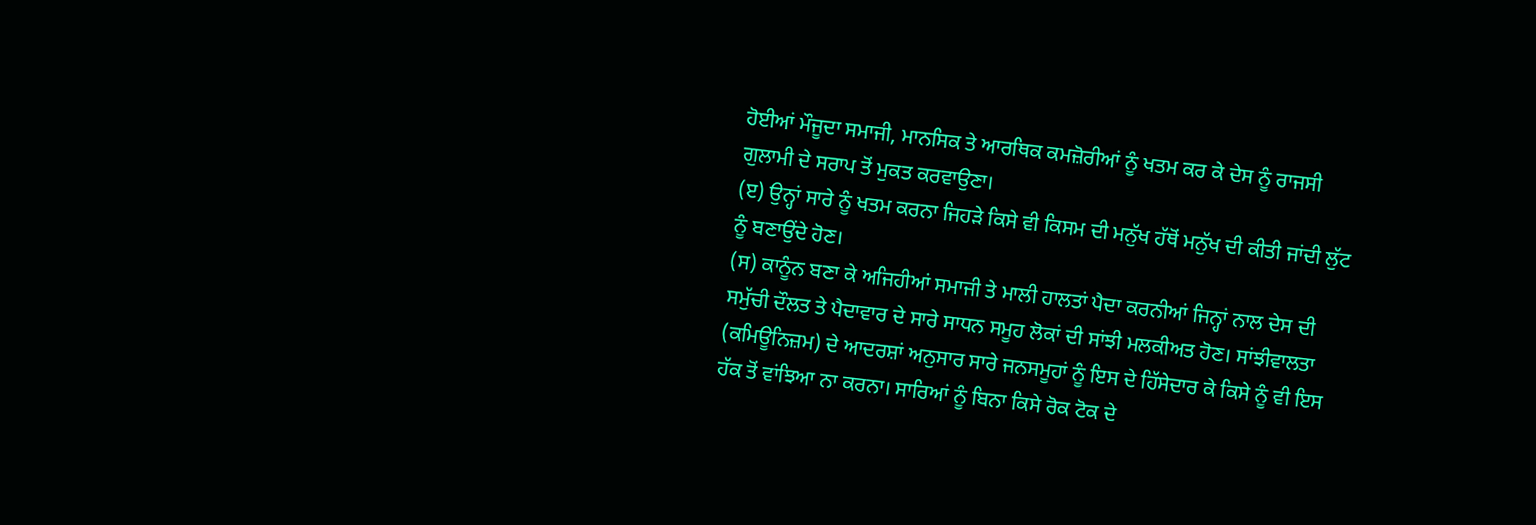ਹੋਈਆਂ ਮੌਜੂਦਾ ਸਮਾਜੀ, ਮਾਨਸਿਕ ਤੇ ਆਰਥਿਕ ਕਮਜ਼ੋਰੀਆਂ ਨੂੰ ਖਤਮ ਕਰ ਕੇ ਦੇਸ ਨੂੰ ਰਾਜਸੀ ਗੁਲਾਮੀ ਦੇ ਸਰਾਪ ਤੋਂ ਮੁਕਤ ਕਰਵਾਉਣਾ।
(ੲ) ਉਨ੍ਹਾਂ ਸਾਰੇ ਨੂੰ ਖਤਮ ਕਰਨਾ ਜਿਹੜੇ ਕਿਸੇ ਵੀ ਕਿਸਮ ਦੀ ਮਨੁੱਖ ਹੱਥੋਂ ਮਨੁੱਖ ਦੀ ਕੀਤੀ ਜਾਂਦੀ ਲੁੱਟ ਨੂੰ ਬਣਾਉਂਦੇ ਹੋਣ।
(ਸ) ਕਾਨੂੰਨ ਬਣਾ ਕੇ ਅਜਿਹੀਆਂ ਸਮਾਜੀ ਤੇ ਮਾਲੀ ਹਾਲਤਾਂ ਪੈਦਾ ਕਰਨੀਆਂ ਜਿਨ੍ਹਾਂ ਨਾਲ ਦੇਸ ਦੀ ਸਮੁੱਚੀ ਦੌਲਤ ਤੇ ਪੈਦਾਵਾਰ ਦੇ ਸਾਰੇ ਸਾਧਨ ਸਮੂਹ ਲੋਕਾਂ ਦੀ ਸਾਂਝੀ ਮਲਕੀਅਤ ਹੋਣ। ਸਾਂਝੀਵਾਲਤਾ (ਕਮਿਊਨਿਜ਼ਮ) ਦੇ ਆਦਰਸ਼ਾਂ ਅਨੁਸਾਰ ਸਾਰੇ ਜਨਸਮੂਹਾਂ ਨੂੰ ਇਸ ਦੇ ਹਿੱਸੇਦਾਰ ਕੇ ਕਿਸੇ ਨੂੰ ਵੀ ਇਸ ਹੱਕ ਤੋਂ ਵਾਂਝਿਆ ਨਾ ਕਰਨਾ। ਸਾਰਿਆਂ ਨੂੰ ਬਿਨਾ ਕਿਸੇ ਰੋਕ ਟੋਕ ਦੇ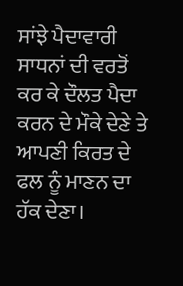ਸਾਂਝੇ ਪੈਦਾਵਾਰੀ ਸਾਧਨਾਂ ਦੀ ਵਰਤੋਂ ਕਰ ਕੇ ਦੌਲਤ ਪੈਦਾ ਕਰਨ ਦੇ ਮੌਕੇ ਦੇਣੇ ਤੇ ਆਪਣੀ ਕਿਰਤ ਦੇ ਫਲ ਨੂੰ ਮਾਣਨ ਦਾ ਹੱਕ ਦੇਣਾ।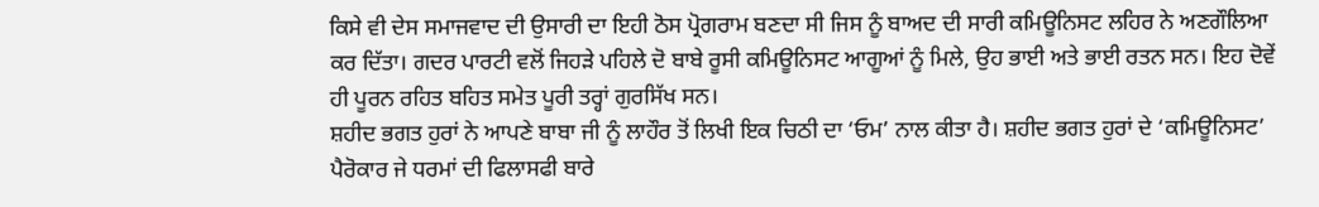ਕਿਸੇ ਵੀ ਦੇਸ ਸਮਾਜਵਾਦ ਦੀ ਉਸਾਰੀ ਦਾ ਇਹੀ ਠੋਸ ਪ੍ਰੋਗਰਾਮ ਬਣਦਾ ਸੀ ਜਿਸ ਨੂੰ ਬਾਅਦ ਦੀ ਸਾਰੀ ਕਮਿਊਨਿਸਟ ਲਹਿਰ ਨੇ ਅਣਗੌਲਿਆ ਕਰ ਦਿੱਤਾ। ਗਦਰ ਪਾਰਟੀ ਵਲੋਂ ਜਿਹੜੇ ਪਹਿਲੇ ਦੋ ਬਾਬੇ ਰੂਸੀ ਕਮਿਊਨਿਸਟ ਆਗੂਆਂ ਨੂੰ ਮਿਲੇ, ਉਹ ਭਾਈ ਅਤੇ ਭਾਈ ਰਤਨ ਸਨ। ਇਹ ਦੋਵੇਂ ਹੀ ਪੂਰਨ ਰਹਿਤ ਬਹਿਤ ਸਮੇਤ ਪੂਰੀ ਤਰ੍ਹਾਂ ਗੁਰਸਿੱਖ ਸਨ।
ਸ਼ਹੀਦ ਭਗਤ ਹੁਰਾਂ ਨੇ ਆਪਣੇ ਬਾਬਾ ਜੀ ਨੂੰ ਲਾਹੌਰ ਤੋਂ ਲਿਖੀ ਇਕ ਚਿਠੀ ਦਾ ‘ਓਮ’ ਨਾਲ ਕੀਤਾ ਹੈ। ਸ਼ਹੀਦ ਭਗਤ ਹੁਰਾਂ ਦੇ ‘ਕਮਿਊਨਿਸਟ’ ਪੈਰੋਕਾਰ ਜੇ ਧਰਮਾਂ ਦੀ ਫਿਲਾਸਫੀ ਬਾਰੇ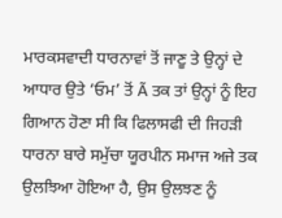ਮਾਰਕਸਵਾਦੀ ਧਾਰਨਾਵਾਂ ਤੋਂ ਜਾਣੂ ਤੇ ਉਨ੍ਹਾਂ ਦੇ ਆਧਾਰ ਉਤੇ ‘ਓਮ’ ਤੋਂ Ã ਤਕ ਤਾਂ ਉਨ੍ਹਾਂ ਨੂੰ ਇਹ ਗਿਆਨ ਹੋਣਾ ਸੀ ਕਿ ਫਿਲਾਸਫੀ ਦੀ ਜਿਹੜੀ ਧਾਰਨਾ ਬਾਰੇ ਸਮੁੱਚਾ ਯੂਰਪੀਨ ਸਮਾਜ ਅਜੇ ਤਕ ਉਲਝਿਆ ਹੋਇਆ ਹੈ, ਉਸ ਉਲਝਣ ਨੂੰ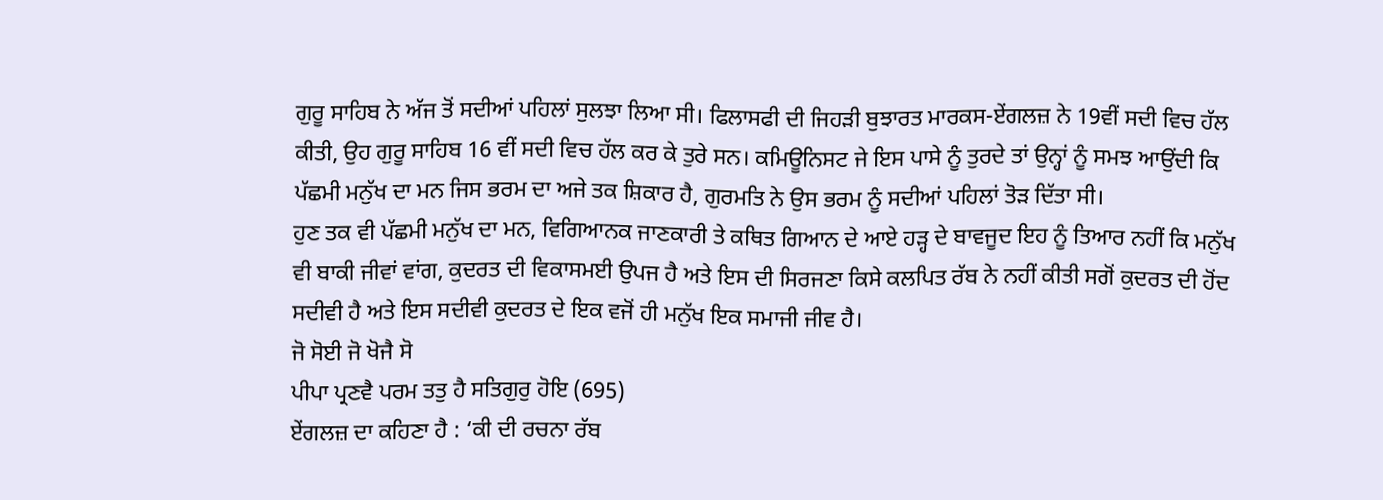ਗੁਰੂ ਸਾਹਿਬ ਨੇ ਅੱਜ ਤੋਂ ਸਦੀਆਂ ਪਹਿਲਾਂ ਸੁਲਝਾ ਲਿਆ ਸੀ। ਫਿਲਾਸਫੀ ਦੀ ਜਿਹੜੀ ਬੁਝਾਰਤ ਮਾਰਕਸ-ਏਂਗਲਜ਼ ਨੇ 19ਵੀਂ ਸਦੀ ਵਿਚ ਹੱਲ ਕੀਤੀ, ਉਹ ਗੁਰੂ ਸਾਹਿਬ 16 ਵੀਂ ਸਦੀ ਵਿਚ ਹੱਲ ਕਰ ਕੇ ਤੁਰੇ ਸਨ। ਕਮਿਊਨਿਸਟ ਜੇ ਇਸ ਪਾਸੇ ਨੂੰ ਤੁਰਦੇ ਤਾਂ ਉਨ੍ਹਾਂ ਨੂੰ ਸਮਝ ਆਉਂਦੀ ਕਿ ਪੱਛਮੀ ਮਨੁੱਖ ਦਾ ਮਨ ਜਿਸ ਭਰਮ ਦਾ ਅਜੇ ਤਕ ਸ਼ਿਕਾਰ ਹੈ, ਗੁਰਮਤਿ ਨੇ ਉਸ ਭਰਮ ਨੂੰ ਸਦੀਆਂ ਪਹਿਲਾਂ ਤੋੜ ਦਿੱਤਾ ਸੀ।
ਹੁਣ ਤਕ ਵੀ ਪੱਛਮੀ ਮਨੁੱਖ ਦਾ ਮਨ, ਵਿਗਿਆਨਕ ਜਾਣਕਾਰੀ ਤੇ ਕਥਿਤ ਗਿਆਨ ਦੇ ਆਏ ਹੜ੍ਹ ਦੇ ਬਾਵਜੂਦ ਇਹ ਨੂੰ ਤਿਆਰ ਨਹੀਂ ਕਿ ਮਨੁੱਖ ਵੀ ਬਾਕੀ ਜੀਵਾਂ ਵਾਂਗ, ਕੁਦਰਤ ਦੀ ਵਿਕਾਸਮਈ ਉਪਜ ਹੈ ਅਤੇ ਇਸ ਦੀ ਸਿਰਜਣਾ ਕਿਸੇ ਕਲਪਿਤ ਰੱਬ ਨੇ ਨਹੀਂ ਕੀਤੀ ਸਗੋਂ ਕੁਦਰਤ ਦੀ ਹੋਂਦ ਸਦੀਵੀ ਹੈ ਅਤੇ ਇਸ ਸਦੀਵੀ ਕੁਦਰਤ ਦੇ ਇਕ ਵਜੋਂ ਹੀ ਮਨੁੱਖ ਇਕ ਸਮਾਜੀ ਜੀਵ ਹੈ।
ਜੋ ਸੋਈ ਜੋ ਖੋਜੈ ਸੋ
ਪੀਪਾ ਪ੍ਰਣਵੈ ਪਰਮ ਤਤੁ ਹੈ ਸਤਿਗੁਰੁ ਹੋਇ (695)
ਏਂਗਲਜ਼ ਦਾ ਕਹਿਣਾ ਹੈ : ‘ਕੀ ਦੀ ਰਚਨਾ ਰੱਬ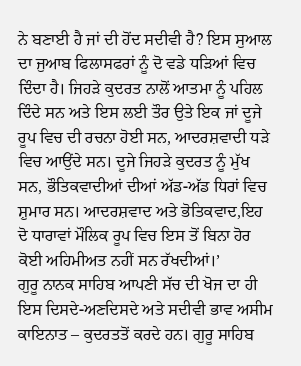ਨੇ ਬਣਾਈ ਹੈ ਜਾਂ ਦੀ ਹੋਂਦ ਸਦੀਵੀ ਹੈ? ਇਸ ਸੁਆਲ ਦਾ ਜੁਆਬ ਫਿਲਾਸਫਰਾਂ ਨੂੰ ਦੋ ਵਡੇ ਧੜਿਆਂ ਵਿਚ ਦਿੰਦਾ ਹੈ। ਜਿਹੜੇ ਕੁਦਰਤ ਨਾਲੋਂ ਆਤਮਾ ਨੂੰ ਪਹਿਲ ਦਿੰਦੇ ਸਨ ਅਤੇ ਇਸ ਲਈ ਤੌਰ ਉਤੇ ਇਕ ਜਾਂ ਦੂਜੇ ਰੂਪ ਵਿਚ ਦੀ ਰਚਨਾ ਹੋਈ ਸਨ, ਆਦਰਸ਼ਵਾਦੀ ਧੜੇ ਵਿਚ ਆਉਂਦੇ ਸਨ। ਦੂਜੇ ਜਿਹੜੇ ਕੁਦਰਤ ਨੂੰ ਮੁੱਖ ਸਨ, ਭੌਤਿਕਵਾਦੀਆਂ ਦੀਆਂ ਅੱਡ-ਅੱਡ ਧਿਰਾਂ ਵਿਚ ਸ਼ੁਮਾਰ ਸਨ। ਆਦਰਸ਼ਵਾਦ ਅਤੇ ਭੋਤਿਕਵਾਦ,ਇਹ ਦੋ ਧਾਰਾਵਾਂ ਮੌਲਿਕ ਰੂਪ ਵਿਚ ਇਸ ਤੋਂ ਬਿਨਾ ਹੋਰ ਕੋਈ ਅਹਿਮੀਅਤ ਨਹੀਂ ਸਨ ਰੱਖਦੀਆਂ।’
ਗੁਰੂ ਨਾਨਕ ਸਾਹਿਬ ਆਪਣੀ ਸੱਚ ਦੀ ਖੋਜ ਦਾ ਹੀ ਇਸ ਦਿਸਦੇ-ਅਣਦਿਸਦੇ ਅਤੇ ਸਦੀਵੀ ਭਾਵ ਅਸੀਮ ਕਾਇਨਾਤ – ਕੁਦਰਤਤੋਂ ਕਰਦੇ ਹਨ। ਗੁਰੂ ਸਾਹਿਬ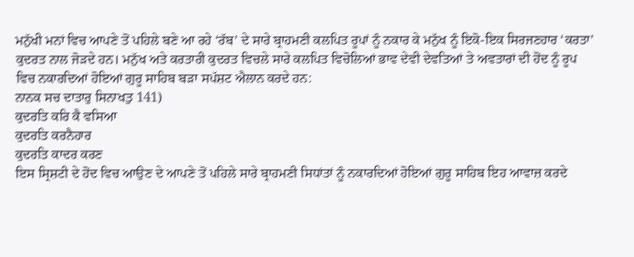ਮਨੁੱਖੀ ਮਨਾਂ ਵਿਚ ਆਪਣੇ ਤੋਂ ਪਹਿਲੇ ਬਣੇ ਆ ਰਹੇ ‘ਰੱਬ’ ਦੇ ਸਾਰੇ ਬ੍ਰਾਹਮਣੀ ਕਲਪਿਤ ਰੂਪਾਂ ਨੂੰ ਨਕਾਰ ਕੇ ਮਨੁੱਖ ਨੂੰ ਇਕੋ-ਇਕ ਸਿਰਜਣਹਾਰ ‘ਕਰਤਾ’ ਕੁਦਰਤ ਨਾਲ ਜੋੜਦੇ ਹਨ। ਮਨੁੱਖ ਅਤੇ ਕਰਤਾਰੀ ਕੁਦਰਤ ਵਿਚਲੇ ਸਾਰੇ ਕਲਪਿਤ ਵਿਚੋਲਿਆਂ ਭਾਵ ਦੇਵੀ ਦੇਵਤਿਆਂ ਤੇ ਅਵਤਾਰਾਂ ਦੀ ਹੋਂਦ ਨੂੰ ਰੂਪ ਵਿਚ ਨਕਾਰਦਿਆਂ ਹੋਇਆਂ ਗੁਰੂ ਸਾਹਿਬ ਬੜਾ ਸਪੱਸ਼ਟ ਐਲਾਨ ਕਰਦੇ ਹਨ:
ਨਾਨਕ ਸਚ ਦਾਤਾਰੁ ਸਿਨਾਖਤੁ 141)
ਕੁਦਰਤਿ ਕਰਿ ਕੈ ਵਸਿਆ
ਕੁਦਰਤਿ ਕਰਨੈਹਾਰ
ਕੁਦਰਤਿ ਕਾਦਰ ਕਰਣ
ਇਸ ਸ੍ਰਿਸ਼ਟੀ ਦੇ ਹੋਂਦ ਵਿਚ ਆਉਣ ਦੇ ਆਪਣੇ ਤੋਂ ਪਹਿਲੇ ਸਾਰੇ ਬ੍ਰਾਹਮਣੀ ਸਿਧਾਂਤਾਂ ਨੂੰ ਨਕਾਰਦਿਆਂ ਹੋਇਆਂ ਗੁਰੂ ਸਾਹਿਬ ਇਹ ਆਵਾਜ਼ ਕਰਦੇ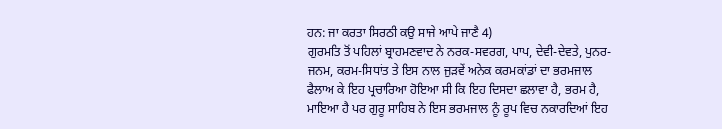ਹਨ: ਜਾ ਕਰਤਾ ਸਿਰਠੀ ਕਉ ਸਾਜੇ ਆਪੇ ਜਾਣੈ 4)
ਗੁਰਮਤਿ ਤੋਂ ਪਹਿਲਾਂ ਬ੍ਰਾਹਮਣਵਾਦ ਨੇ ਨਰਕ-ਸਵਰਗ, ਪਾਪ, ਦੇਵੀ-ਦੇਵਤੇ, ਪੁਨਰ-ਜਨਮ, ਕਰਮ-ਸਿਧਾਂਤ ਤੇ ਇਸ ਨਾਲ ਜੁੜਵੇਂ ਅਨੇਕ ਕਰਮਕਾਂਡਾਂ ਦਾ ਭਰਮਜਾਲ ਫੈਲਾਅ ਕੇ ਇਹ ਪ੍ਰਚਾਰਿਆ ਹੋਇਆ ਸੀ ਕਿ ਇਹ ਦਿਸਦਾ ਛਲਾਵਾ ਹੈ, ਭਰਮ ਹੈ, ਮਾਇਆ ਹੈ ਪਰ ਗੁਰੂ ਸਾਹਿਬ ਨੇ ਇਸ ਭਰਮਜਾਲ ਨੂੰ ਰੂਪ ਵਿਚ ਨਕਾਰਦਿਆਂ ਇਹ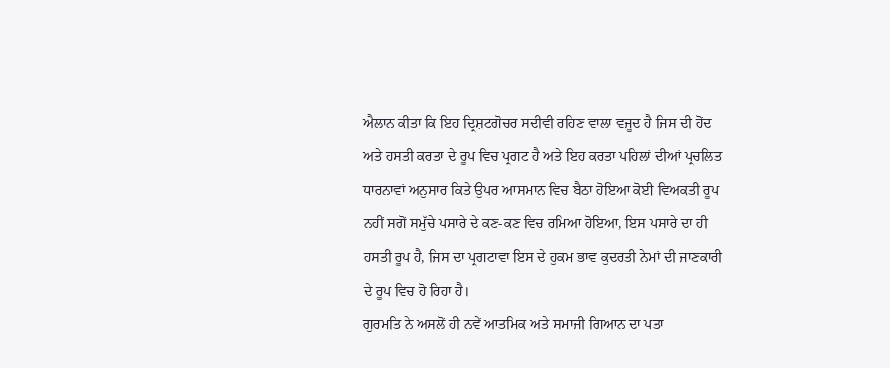ਐਲਾਨ ਕੀਤਾ ਕਿ ਇਹ ਦ੍ਰਿਸ਼ਟਗੋਚਰ ਸਦੀਵੀ ਰਹਿਣ ਵਾਲਾ ਵਜੂਦ ਹੈ ਜਿਸ ਦੀ ਹੋਂਦ ਅਤੇ ਹਸਤੀ ਕਰਤਾ ਦੇ ਰੂਪ ਵਿਚ ਪ੍ਰਗਟ ਹੈ ਅਤੇ ਇਹ ਕਰਤਾ ਪਹਿਲਾਂ ਦੀਆਂ ਪ੍ਰਚਲਿਤ ਧਾਰਨਾਵਾਂ ਅਨੁਸਾਰ ਕਿਤੇ ਉਪਰ ਆਸਮਾਨ ਵਿਚ ਬੈਠਾ ਹੋਇਆ ਕੋਈ ਵਿਅਕਤੀ ਰੂਪ ਨਹੀਂ ਸਗੋਂ ਸਮੁੱਚੇ ਪਸਾਰੇ ਦੇ ਕਣ-ਕਣ ਵਿਚ ਰਮਿਆ ਹੋਇਆ, ਇਸ ਪਸਾਰੇ ਦਾ ਹੀ ਹਸਤੀ ਰੂਪ ਹੈ, ਜਿਸ ਦਾ ਪ੍ਰਗਟਾਵਾ ਇਸ ਦੇ ਹੁਕਮ ਭਾਵ ਕੁਦਰਤੀ ਨੇਮਾਂ ਦੀ ਜਾਣਕਾਰੀ ਦੇ ਰੂਪ ਵਿਚ ਹੋ ਰਿਹਾ ਹੈ।
ਗੁਰਮਤਿ ਨੇ ਅਸਲੋਂ ਹੀ ਨਵੇਂ ਆਤਮਿਕ ਅਤੇ ਸਮਾਜੀ ਗਿਆਨ ਦਾ ਪਤਾ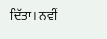ਦਿੱਤਾ। ਨਵੀਂ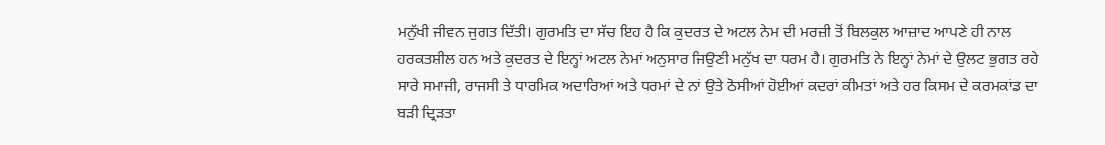ਮਨੁੱਖੀ ਜੀਵਨ ਜੁਗਤ ਦਿੱਤੀ। ਗੁਰਮਤਿ ਦਾ ਸੱਚ ਇਹ ਹੈ ਕਿ ਕੁਦਰਤ ਦੇ ਅਟਲ ਨੇਮ ਦੀ ਮਰਜ਼ੀ ਤੋਂ ਬਿਲਕੁਲ ਆਜ਼ਾਦ ਆਪਣੇ ਹੀ ਨਾਲ ਹਰਕਤਸ਼ੀਲ ਹਨ ਅਤੇ ਕੁਦਰਤ ਦੇ ਇਨ੍ਹਾਂ ਅਟਲ ਨੇਮਾਂ ਅਨੁਸਾਰ ਜਿਉਣੀ ਮਨੁੱਖ ਦਾ ਧਰਮ ਹੈ। ਗੁਰਮਤਿ ਨੇ ਇਨ੍ਹਾਂ ਨੇਮਾਂ ਦੇ ਉਲਟ ਭੁਗਤ ਰਹੇ ਸਾਰੇ ਸਮਾਜੀ, ਰਾਜਸੀ ਤੇ ਧਾਰਮਿਕ ਅਦਾਰਿਆਂ ਅਤੇ ਧਰਮਾਂ ਦੇ ਨਾਂ ਉਤੇ ਠੋਸੀਆਂ ਹੋਈਆਂ ਕਦਰਾਂ ਕੀਮਤਾਂ ਅਤੇ ਹਰ ਕਿਸਮ ਦੇ ਕਰਮਕਾਂਡ ਦਾ ਬੜੀ ਦ੍ਰਿੜਤਾ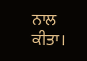ਨਾਲ ਕੀਤਾ।